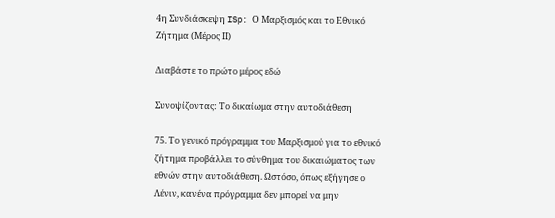4η Συνδιάσκεψη ISp: Ο Μαρξισμός και το Εθνικό Ζήτημα (Μέρος ΙΙ)

Διαβάστε το πρώτο μέρος εδώ

Συνοψίζοντας: Το δικαίωμα στην αυτοδιάθεση

75. Το γενικό πρόγραμμα του Μαρξισμού για το εθνικό ζήτημα προβάλλει το σύνθημα του δικαιώματος των εθνών στην αυτοδιάθεση. Ωστόσο, όπως εξήγησε ο Λένιν, κανένα πρόγραμμα δεν μπορεί να μην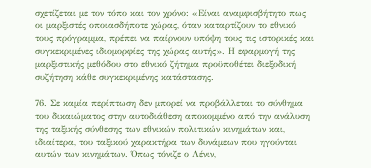σχετίζεται με τον τόπο και τον χρόνο: «Είναι αναμφισβήτητο πως οι μαρξιστές οποιασδήποτε χώρας, όταν καταρτίζουν το εθνικό τους πρόγραμμα, πρέπει να παίρνουν υπόψη τους τις ιστορικές και συγκεκριμένες ιδιομορφίες της χώρας αυτής». Η εφαρμογή της μαρξιστικής μεθόδου στο εθνικό ζήτημα προϋποθέτει διεξοδική συζήτηση κάθε συγκεκριμένης κατάστασης.

76. Σε καμία περίπτωση δεν μπορεί να προβάλλεται το σύνθημα του δικαιώματος στην αυτοδιάθεση αποκομμένο από την ανάλυση της ταξικής σύνθεσης των εθνικών πολιτικών κινημάτων και, ιδιαίτερα, του ταξικού χαρακτήρα των δυνάμεων που ηγούνται αυτών των κινημάτων. Όπως τόνιζε ο Λένιν,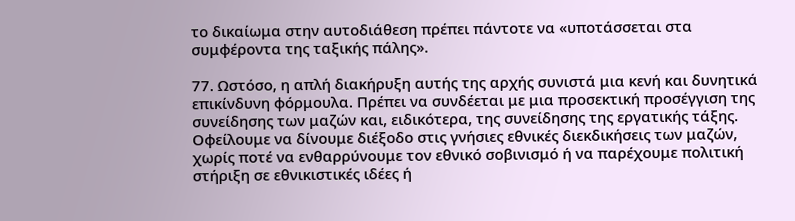το δικαίωμα στην αυτοδιάθεση πρέπει πάντοτε να «υποτάσσεται στα συμφέροντα της ταξικής πάλης».

77. Ωστόσο, η απλή διακήρυξη αυτής της αρχής συνιστά μια κενή και δυνητικά επικίνδυνη φόρμουλα. Πρέπει να συνδέεται με μια προσεκτική προσέγγιση της συνείδησης των μαζών και, ειδικότερα, της συνείδησης της εργατικής τάξης. Οφείλουμε να δίνουμε διέξοδο στις γνήσιες εθνικές διεκδικήσεις των μαζών, χωρίς ποτέ να ενθαρρύνουμε τον εθνικό σοβινισμό ή να παρέχουμε πολιτική στήριξη σε εθνικιστικές ιδέες ή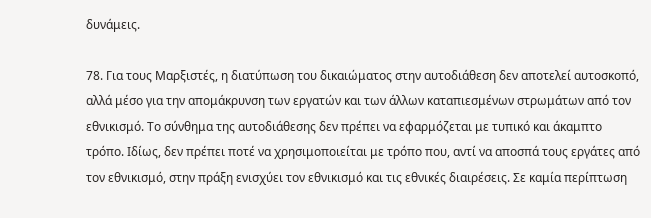δυνάμεις.

78. Για τους Μαρξιστές, η διατύπωση του δικαιώματος στην αυτοδιάθεση δεν αποτελεί αυτοσκοπό, αλλά μέσο για την απομάκρυνση των εργατών και των άλλων καταπιεσμένων στρωμάτων από τον εθνικισμό. Το σύνθημα της αυτοδιάθεσης δεν πρέπει να εφαρμόζεται με τυπικό και άκαμπτο τρόπο. Ιδίως, δεν πρέπει ποτέ να χρησιμοποιείται με τρόπο που, αντί να αποσπά τους εργάτες από τον εθνικισμό, στην πράξη ενισχύει τον εθνικισμό και τις εθνικές διαιρέσεις. Σε καμία περίπτωση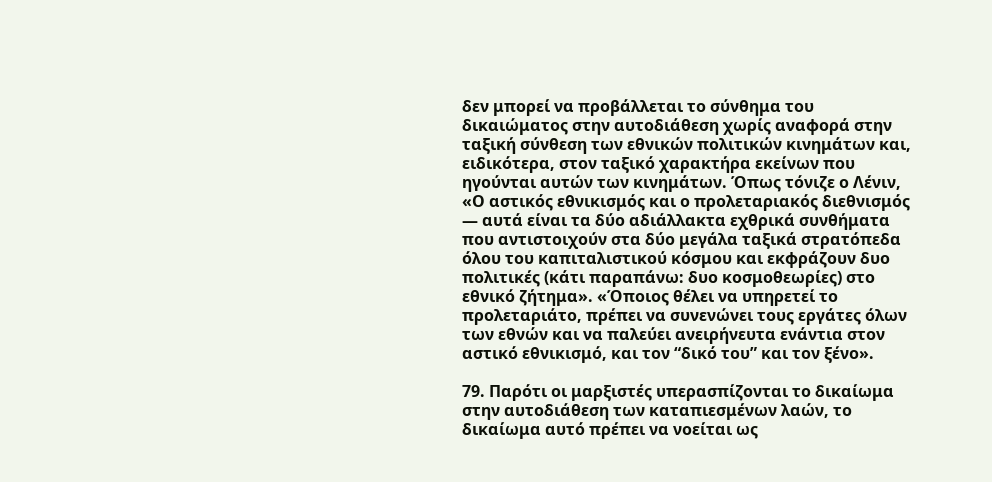δεν μπορεί να προβάλλεται το σύνθημα του δικαιώματος στην αυτοδιάθεση χωρίς αναφορά στην ταξική σύνθεση των εθνικών πολιτικών κινημάτων και, ειδικότερα, στον ταξικό χαρακτήρα εκείνων που ηγούνται αυτών των κινημάτων. Όπως τόνιζε ο Λένιν, «Ο αστικός εθνικισμός και ο προλεταριακός διεθνισμός — αυτά είναι τα δύο αδιάλλακτα εχθρικά συνθήματα που αντιστοιχούν στα δύο μεγάλα ταξικά στρατόπεδα όλου του καπιταλιστικού κόσμου και εκφράζουν δυο πολιτικές (κάτι παραπάνω: δυο κοσμοθεωρίες) στο εθνικό ζήτημα». «Όποιος θέλει να υπηρετεί το προλεταριάτο, πρέπει να συνενώνει τους εργάτες όλων των εθνών και να παλεύει ανειρήνευτα ενάντια στον αστικό εθνικισμό, και τον “δικό του” και τον ξένο».

79. Παρότι οι μαρξιστές υπερασπίζονται το δικαίωμα στην αυτοδιάθεση των καταπιεσμένων λαών, το δικαίωμα αυτό πρέπει να νοείται ως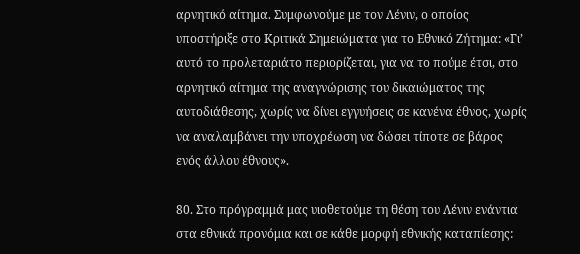αρνητικό αίτημα. Συμφωνούμε με τον Λένιν, ο οποίος υποστήριξε στο Κριτικά Σημειώματα για το Εθνικό Ζήτημα: «Γι’ αυτό το προλεταριάτο περιορίζεται, για να το πούμε έτσι, στο αρνητικό αίτημα της αναγνώρισης του δικαιώματος της αυτοδιάθεσης, χωρίς να δίνει εγγυήσεις σε κανένα έθνος, χωρίς να αναλαμβάνει την υποχρέωση να δώσει τίποτε σε βάρος ενός άλλου έθνους».

80. Στο πρόγραμμά μας υιοθετούμε τη θέση του Λένιν ενάντια στα εθνικά προνόμια και σε κάθε μορφή εθνικής καταπίεσης: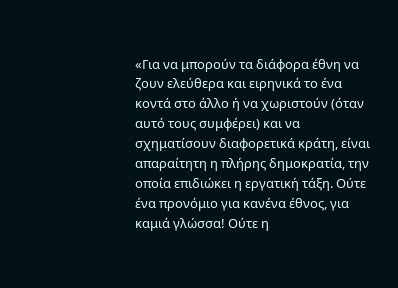«Για να μπορούν τα διάφορα έθνη να ζουν ελεύθερα και ειρηνικά το ένα κοντά στο άλλο ή να χωριστούν (όταν αυτό τους συμφέρει) και να σχηματίσουν διαφορετικά κράτη, είναι απαραίτητη η πλήρης δημοκρατία, την οποία επιδιώκει η εργατική τάξη. Ούτε ένα προνόμιο για κανένα έθνος, για καμιά γλώσσα! Ούτε η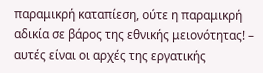παραμικρή καταπίεση, ούτε η παραμικρή αδικία σε βάρος της εθνικής μειονότητας! – αυτές είναι οι αρχές της εργατικής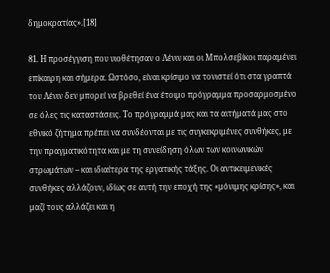δημοκρατίας».[18]

81. Η προσέγγιση που υιοθέτησαν ο Λένιν και οι Μπολσεβίκοι παραμένει επίκαιρη και σήμερα. Ωστόσο, είναι κρίσιμο να τονιστεί ότι στα γραπτά του Λένιν δεν μπορεί να βρεθεί ένα έτοιμο πρόγραμμα προσαρμοσμένο σε όλες τις καταστάσεις. Το πρόγραμμά μας και τα αιτήματά μας στο εθνικό ζήτημα πρέπει να συνδέονται με τις συγκεκριμένες συνθήκες, με την πραγματικότητα και με τη συνείδηση όλων των κοινωνικών στρωμάτων – και ιδιαίτερα της εργατικής τάξης. Οι αντικειμενικές συνθήκες αλλάζουν, ιδίως σε αυτή την εποχή της «μόνιμης κρίσης», και μαζί τους αλλάζει και η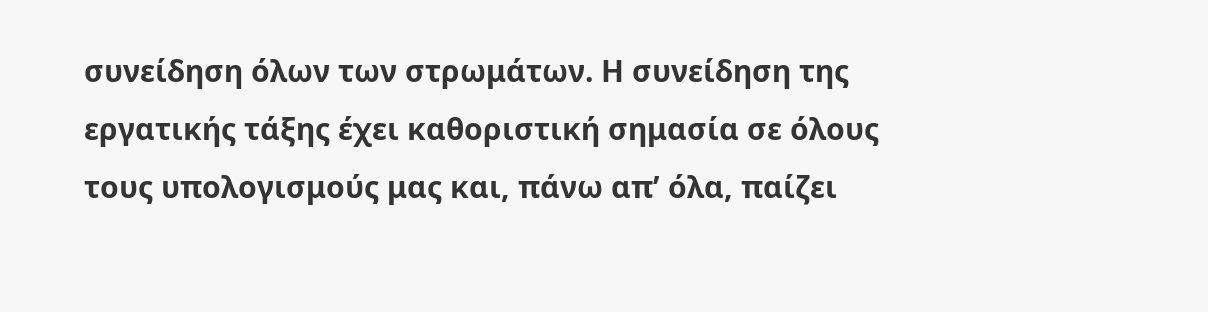συνείδηση όλων των στρωμάτων. Η συνείδηση της εργατικής τάξης έχει καθοριστική σημασία σε όλους τους υπολογισμούς μας και, πάνω απ’ όλα, παίζει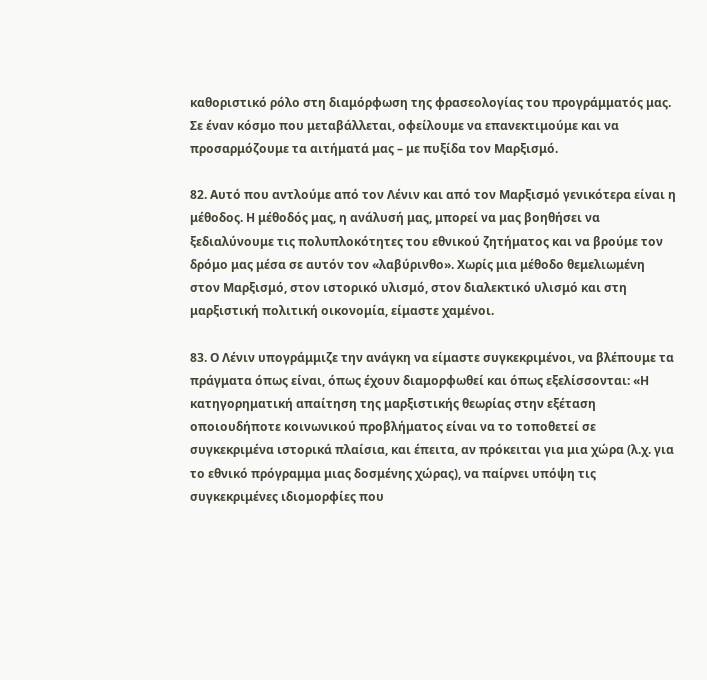καθοριστικό ρόλο στη διαμόρφωση της φρασεολογίας του προγράμματός μας. Σε έναν κόσμο που μεταβάλλεται, οφείλουμε να επανεκτιμούμε και να προσαρμόζουμε τα αιτήματά μας – με πυξίδα τον Μαρξισμό.

82. Αυτό που αντλούμε από τον Λένιν και από τον Μαρξισμό γενικότερα είναι η μέθοδος. Η μέθοδός μας, η ανάλυσή μας, μπορεί να μας βοηθήσει να ξεδιαλύνουμε τις πολυπλοκότητες του εθνικού ζητήματος και να βρούμε τον δρόμο μας μέσα σε αυτόν τον «λαβύρινθο». Χωρίς μια μέθοδο θεμελιωμένη στον Μαρξισμό, στον ιστορικό υλισμό, στον διαλεκτικό υλισμό και στη μαρξιστική πολιτική οικονομία, είμαστε χαμένοι.

83. Ο Λένιν υπογράμμιζε την ανάγκη να είμαστε συγκεκριμένοι, να βλέπουμε τα πράγματα όπως είναι, όπως έχουν διαμορφωθεί και όπως εξελίσσονται: «Η κατηγορηματική απαίτηση της μαρξιστικής θεωρίας στην εξέταση οποιουδήποτε κοινωνικού προβλήματος είναι να το τοποθετεί σε συγκεκριμένα ιστορικά πλαίσια, και έπειτα, αν πρόκειται για μια χώρα (λ.χ. για το εθνικό πρόγραμμα μιας δοσμένης χώρας), να παίρνει υπόψη τις συγκεκριμένες ιδιομορφίες που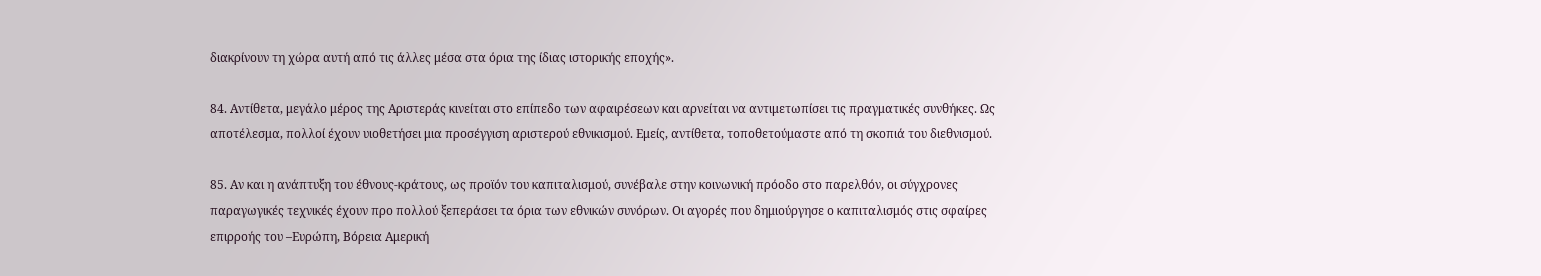διακρίνουν τη χώρα αυτή από τις άλλες μέσα στα όρια της ίδιας ιστορικής εποχής».

84. Αντίθετα, μεγάλο μέρος της Αριστεράς κινείται στο επίπεδο των αφαιρέσεων και αρνείται να αντιμετωπίσει τις πραγματικές συνθήκες. Ως αποτέλεσμα, πολλοί έχουν υιοθετήσει μια προσέγγιση αριστερού εθνικισμού. Εμείς, αντίθετα, τοποθετούμαστε από τη σκοπιά του διεθνισμού.

85. Αν και η ανάπτυξη του έθνους-κράτους, ως προϊόν του καπιταλισμού, συνέβαλε στην κοινωνική πρόοδο στο παρελθόν, οι σύγχρονες παραγωγικές τεχνικές έχουν προ πολλού ξεπεράσει τα όρια των εθνικών συνόρων. Οι αγορές που δημιούργησε ο καπιταλισμός στις σφαίρες επιρροής του –Ευρώπη, Βόρεια Αμερική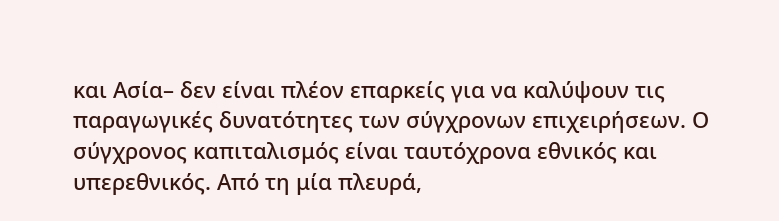και Ασία– δεν είναι πλέον επαρκείς για να καλύψουν τις παραγωγικές δυνατότητες των σύγχρονων επιχειρήσεων. Ο σύγχρονος καπιταλισμός είναι ταυτόχρονα εθνικός και υπερεθνικός. Από τη μία πλευρά,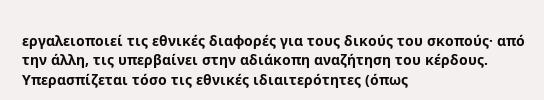εργαλειοποιεί τις εθνικές διαφορές για τους δικούς του σκοπούς· από την άλλη, τις υπερβαίνει στην αδιάκοπη αναζήτηση του κέρδους. Υπερασπίζεται τόσο τις εθνικές ιδιαιτερότητες (όπως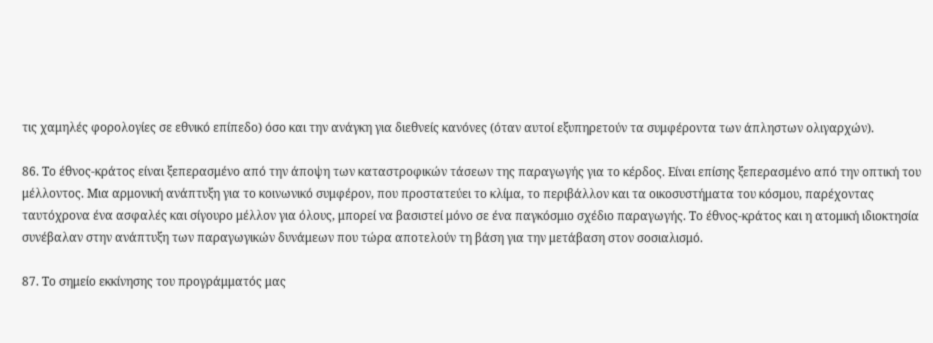τις χαμηλές φορολογίες σε εθνικό επίπεδο) όσο και την ανάγκη για διεθνείς κανόνες (όταν αυτοί εξυπηρετούν τα συμφέροντα των άπληστων ολιγαρχών).

86. Το έθνος-κράτος είναι ξεπερασμένο από την άποψη των καταστροφικών τάσεων της παραγωγής για το κέρδος. Είναι επίσης ξεπερασμένο από την οπτική του μέλλοντος. Μια αρμονική ανάπτυξη για το κοινωνικό συμφέρον, που προστατεύει το κλίμα, το περιβάλλον και τα οικοσυστήματα του κόσμου, παρέχοντας ταυτόχρονα ένα ασφαλές και σίγουρο μέλλον για όλους, μπορεί να βασιστεί μόνο σε ένα παγκόσμιο σχέδιο παραγωγής. Το έθνος-κράτος και η ατομική ιδιοκτησία συνέβαλαν στην ανάπτυξη των παραγωγικών δυνάμεων που τώρα αποτελούν τη βάση για την μετάβαση στον σοσιαλισμό.

87. Το σημείο εκκίνησης του προγράμματός μας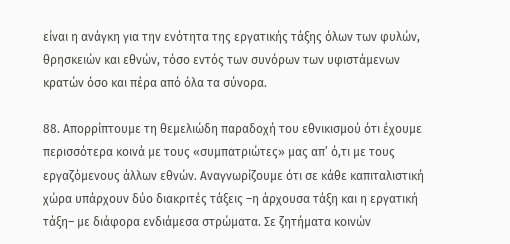είναι η ανάγκη για την ενότητα της εργατικής τάξης όλων των φυλών, θρησκειών και εθνών, τόσο εντός των συνόρων των υφιστάμενων κρατών όσο και πέρα από όλα τα σύνορα.

88. Απορρίπτουμε τη θεμελιώδη παραδοχή του εθνικισμού ότι έχουμε περισσότερα κοινά με τους «συμπατριώτες» μας απ’ ό,τι με τους εργαζόμενους άλλων εθνών. Αναγνωρίζουμε ότι σε κάθε καπιταλιστική χώρα υπάρχουν δύο διακριτές τάξεις –η άρχουσα τάξη και η εργατική τάξη– με διάφορα ενδιάμεσα στρώματα. Σε ζητήματα κοινών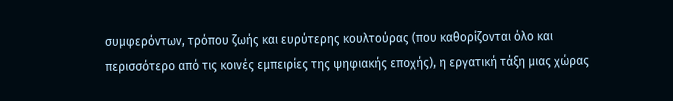συμφερόντων, τρόπου ζωής και ευρύτερης κουλτούρας (που καθορίζονται όλο και περισσότερο από τις κοινές εμπειρίες της ψηφιακής εποχής), η εργατική τάξη μιας χώρας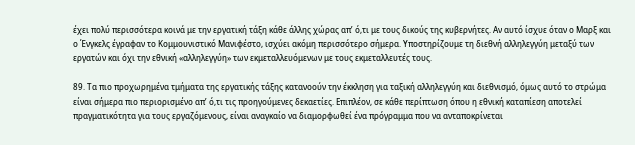έχει πολύ περισσότερα κοινά με την εργατική τάξη κάθε άλλης χώρας απ’ ό,τι με τους δικούς της κυβερνήτες. Αν αυτό ίσχυε όταν ο Μαρξ και ο Ένγκελς έγραφαν το Κομμουνιστικό Μανιφέστο, ισχύει ακόμη περισσότερο σήμερα. Υποστηρίζουμε τη διεθνή αλληλεγγύη μεταξύ των εργατών και όχι την εθνική «αλληλεγγύη» των εκμεταλλευόμενων με τους εκμεταλλευτές τους.

89. Τα πιο προχωρημένα τμήματα της εργατικής τάξης κατανοούν την έκκληση για ταξική αλληλεγγύη και διεθνισμό, όμως αυτό το στρώμα είναι σήμερα πιο περιορισμένο απ’ ό,τι τις προηγούμενες δεκαετίες. Επιπλέον, σε κάθε περίπτωση όπου η εθνική καταπίεση αποτελεί πραγματικότητα για τους εργαζόμενους, είναι αναγκαίο να διαμορφωθεί ένα πρόγραμμα που να ανταποκρίνεται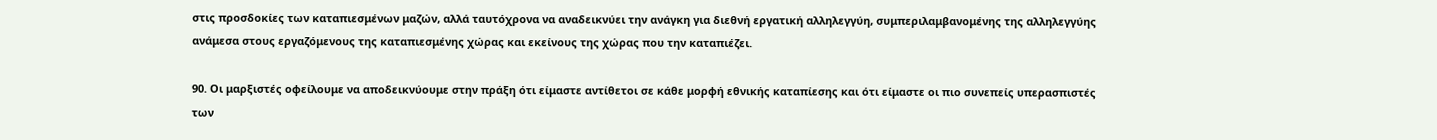στις προσδοκίες των καταπιεσμένων μαζών, αλλά ταυτόχρονα να αναδεικνύει την ανάγκη για διεθνή εργατική αλληλεγγύη, συμπεριλαμβανομένης της αλληλεγγύης ανάμεσα στους εργαζόμενους της καταπιεσμένης χώρας και εκείνους της χώρας που την καταπιέζει.

90. Οι μαρξιστές οφείλουμε να αποδεικνύουμε στην πράξη ότι είμαστε αντίθετοι σε κάθε μορφή εθνικής καταπίεσης και ότι είμαστε οι πιο συνεπείς υπερασπιστές των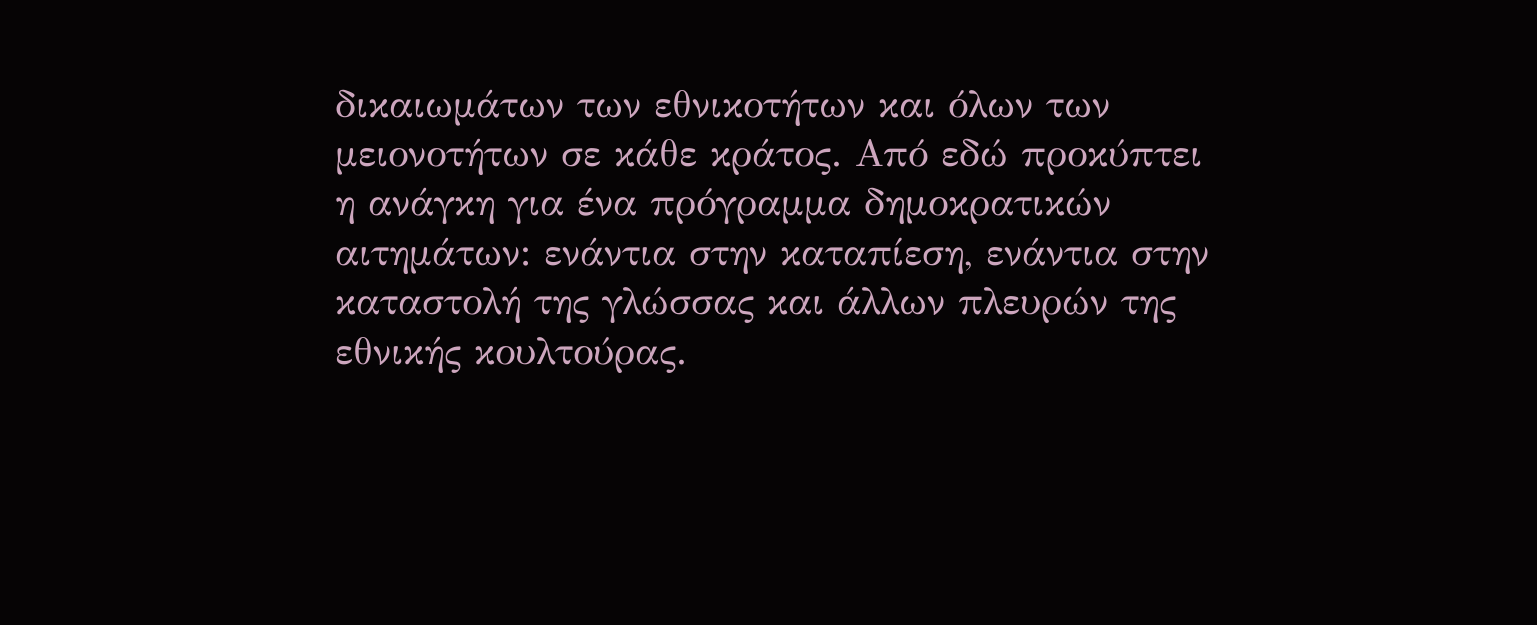δικαιωμάτων των εθνικοτήτων και όλων των μειονοτήτων σε κάθε κράτος. Από εδώ προκύπτει η ανάγκη για ένα πρόγραμμα δημοκρατικών αιτημάτων: ενάντια στην καταπίεση, ενάντια στην καταστολή της γλώσσας και άλλων πλευρών της εθνικής κουλτούρας.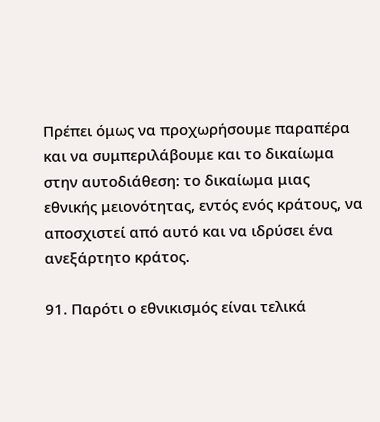Πρέπει όμως να προχωρήσουμε παραπέρα και να συμπεριλάβουμε και το δικαίωμα στην αυτοδιάθεση: το δικαίωμα μιας εθνικής μειονότητας, εντός ενός κράτους, να αποσχιστεί από αυτό και να ιδρύσει ένα ανεξάρτητο κράτος.

91. Παρότι ο εθνικισμός είναι τελικά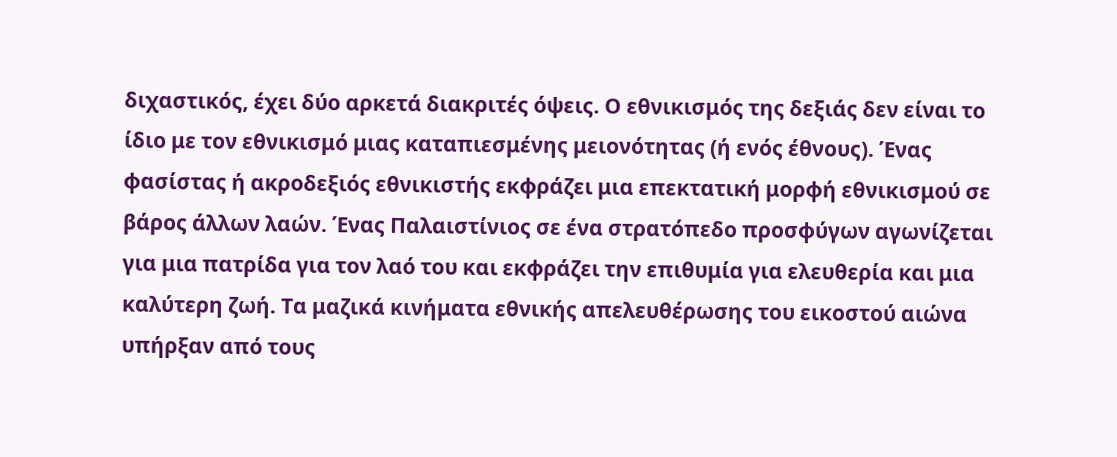διχαστικός, έχει δύο αρκετά διακριτές όψεις. Ο εθνικισμός της δεξιάς δεν είναι το ίδιο με τον εθνικισμό μιας καταπιεσμένης μειονότητας (ή ενός έθνους). Ένας φασίστας ή ακροδεξιός εθνικιστής εκφράζει μια επεκτατική μορφή εθνικισμού σε βάρος άλλων λαών. Ένας Παλαιστίνιος σε ένα στρατόπεδο προσφύγων αγωνίζεται για μια πατρίδα για τον λαό του και εκφράζει την επιθυμία για ελευθερία και μια καλύτερη ζωή. Τα μαζικά κινήματα εθνικής απελευθέρωσης του εικοστού αιώνα υπήρξαν από τους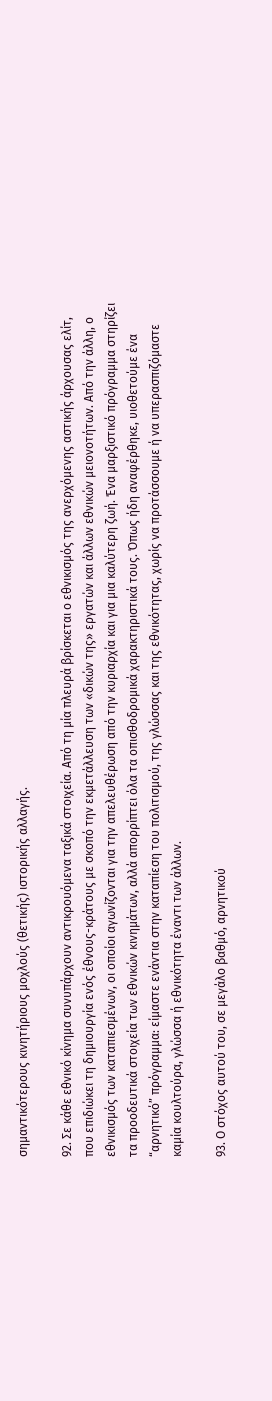σημαντικότερους κινητήριους μοχλούς (θετικής) ιστορικής αλλαγής.

92. Σε κάθε εθνικό κίνημα συνυπάρχουν αντικρουόμενα ταξικά στοιχεία. Από τη μία πλευρά βρίσκεται ο εθνικισμός της ανερχόμενης αστικής άρχουσας ελίτ, που επιδιώκει τη δημιουργία ενός έθνους-κράτους με σκοπό την εκμετάλλευση των «δικών της» εργατών και άλλων εθνικών μειονοτήτων. Από την άλλη, ο εθνικισμός των καταπιεσμένων, οι οποίοι αγωνίζονται για την απελευθέρωση από την κυριαρχία και για μια καλύτερη ζωή. Ένα μαρξιστικό πρόγραμμα στηρίζει τα προοδευτικά στοιχεία των εθνικών κινημάτων, αλλά απορρίπτει όλα τα οπισθοδρομικά χαρακτηριστικά τους. Όπως ήδη αναφέρθηκε, υιοθετούμε ένα “αρνητικό” πρόγραμμα: είμαστε ενάντια στην καταπίεση του πολιτισμού, της γλώσσας και της εθνικότητας, χωρίς να προτάσσουμε ή να υπερασπιζόμαστε καμία κουλτούρα, γλώσσα ή εθνικότητα έναντι των άλλων.

93. Ο στόχος αυτού του, σε μεγάλο βαθμό, αρνητικού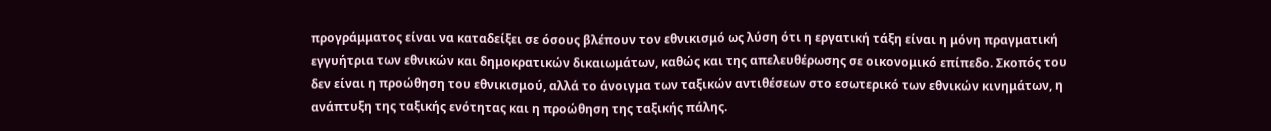προγράμματος είναι να καταδείξει σε όσους βλέπουν τον εθνικισμό ως λύση ότι η εργατική τάξη είναι η μόνη πραγματική εγγυήτρια των εθνικών και δημοκρατικών δικαιωμάτων, καθώς και της απελευθέρωσης σε οικονομικό επίπεδο. Σκοπός του δεν είναι η προώθηση του εθνικισμού, αλλά το άνοιγμα των ταξικών αντιθέσεων στο εσωτερικό των εθνικών κινημάτων, η ανάπτυξη της ταξικής ενότητας και η προώθηση της ταξικής πάλης.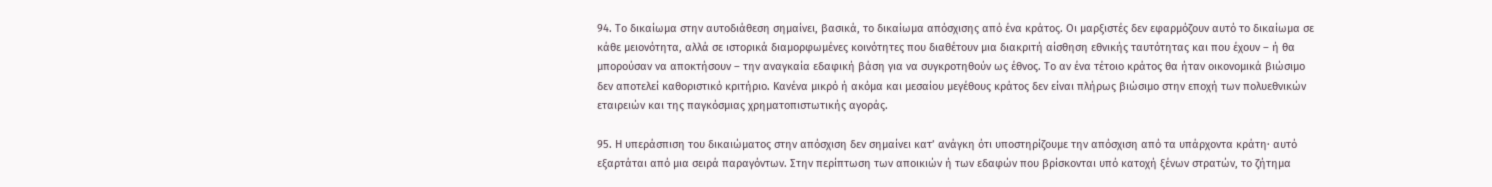94. Το δικαίωμα στην αυτοδιάθεση σημαίνει, βασικά, το δικαίωμα απόσχισης από ένα κράτος. Οι μαρξιστές δεν εφαρμόζουν αυτό το δικαίωμα σε κάθε μειονότητα, αλλά σε ιστορικά διαμορφωμένες κοινότητες που διαθέτουν μια διακριτή αίσθηση εθνικής ταυτότητας και που έχουν – ή θα μπορούσαν να αποκτήσουν – την αναγκαία εδαφική βάση για να συγκροτηθούν ως έθνος. Το αν ένα τέτοιο κράτος θα ήταν οικονομικά βιώσιμο δεν αποτελεί καθοριστικό κριτήριο. Κανένα μικρό ή ακόμα και μεσαίου μεγέθους κράτος δεν είναι πλήρως βιώσιμο στην εποχή των πολυεθνικών εταιρειών και της παγκόσμιας χρηματοπιστωτικής αγοράς.

95. Η υπεράσπιση του δικαιώματος στην απόσχιση δεν σημαίνει κατ’ ανάγκη ότι υποστηρίζουμε την απόσχιση από τα υπάρχοντα κράτη· αυτό εξαρτάται από μια σειρά παραγόντων. Στην περίπτωση των αποικιών ή των εδαφών που βρίσκονται υπό κατοχή ξένων στρατών, το ζήτημα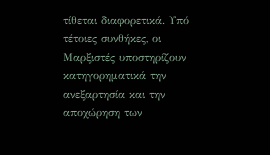τίθεται διαφορετικά. Υπό τέτοιες συνθήκες, οι Μαρξιστές υποστηρίζουν κατηγορηματικά την ανεξαρτησία και την αποχώρηση των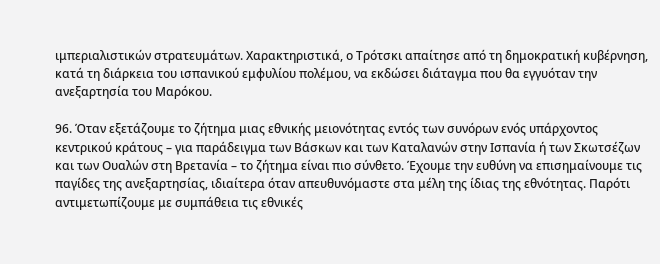ιμπεριαλιστικών στρατευμάτων. Χαρακτηριστικά, ο Τρότσκι απαίτησε από τη δημοκρατική κυβέρνηση, κατά τη διάρκεια του ισπανικού εμφυλίου πολέμου, να εκδώσει διάταγμα που θα εγγυόταν την ανεξαρτησία του Μαρόκου.

96. Όταν εξετάζουμε το ζήτημα μιας εθνικής μειονότητας εντός των συνόρων ενός υπάρχοντος κεντρικού κράτους – για παράδειγμα των Βάσκων και των Καταλανών στην Ισπανία ή των Σκωτσέζων και των Ουαλών στη Βρετανία – το ζήτημα είναι πιο σύνθετο. Έχουμε την ευθύνη να επισημαίνουμε τις παγίδες της ανεξαρτησίας, ιδιαίτερα όταν απευθυνόμαστε στα μέλη της ίδιας της εθνότητας. Παρότι αντιμετωπίζουμε με συμπάθεια τις εθνικές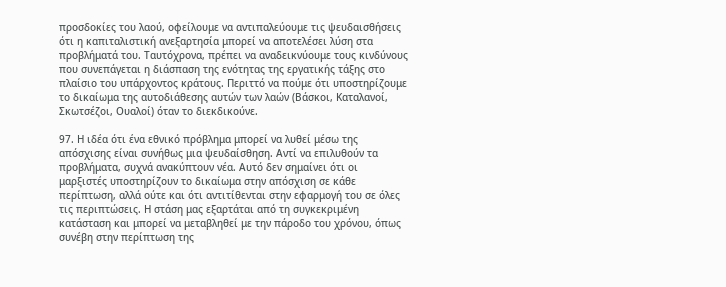προσδοκίες του λαού, οφείλουμε να αντιπαλεύουμε τις ψευδαισθήσεις ότι η καπιταλιστική ανεξαρτησία μπορεί να αποτελέσει λύση στα προβλήματά του. Ταυτόχρονα, πρέπει να αναδεικνύουμε τους κινδύνους που συνεπάγεται η διάσπαση της ενότητας της εργατικής τάξης στο πλαίσιο του υπάρχοντος κράτους. Περιττό να πούμε ότι υποστηρίζουμε το δικαίωμα της αυτοδιάθεσης αυτών των λαών (Βάσκοι, Καταλανοί, Σκωτσέζοι, Ουαλοί) όταν το διεκδικούνε.

97. Η ιδέα ότι ένα εθνικό πρόβλημα μπορεί να λυθεί μέσω της απόσχισης είναι συνήθως μια ψευδαίσθηση. Αντί να επιλυθούν τα προβλήματα, συχνά ανακύπτουν νέα. Αυτό δεν σημαίνει ότι οι μαρξιστές υποστηρίζουν το δικαίωμα στην απόσχιση σε κάθε περίπτωση, αλλά ούτε και ότι αντιτίθενται στην εφαρμογή του σε όλες τις περιπτώσεις. Η στάση μας εξαρτάται από τη συγκεκριμένη κατάσταση και μπορεί να μεταβληθεί με την πάροδο του χρόνου, όπως συνέβη στην περίπτωση της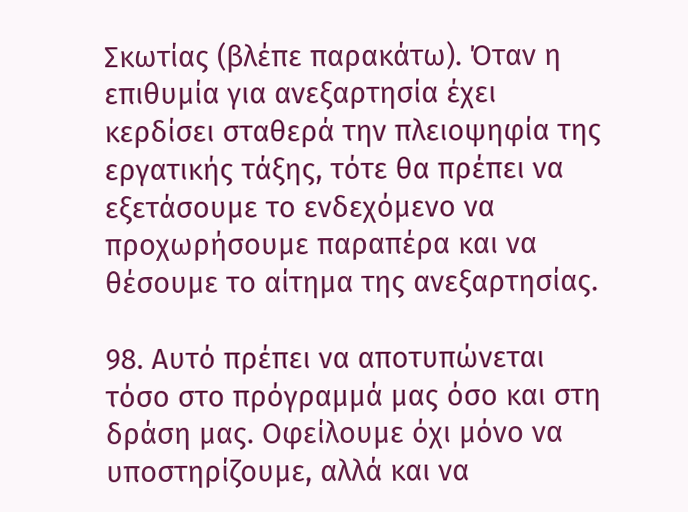Σκωτίας (βλέπε παρακάτω). Όταν η επιθυμία για ανεξαρτησία έχει κερδίσει σταθερά την πλειοψηφία της εργατικής τάξης, τότε θα πρέπει να εξετάσουμε το ενδεχόμενο να προχωρήσουμε παραπέρα και να θέσουμε το αίτημα της ανεξαρτησίας.

98. Αυτό πρέπει να αποτυπώνεται τόσο στο πρόγραμμά μας όσο και στη δράση μας. Οφείλουμε όχι μόνο να υποστηρίζουμε, αλλά και να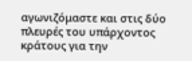αγωνιζόμαστε και στις δύο πλευρές του υπάρχοντος κράτους για την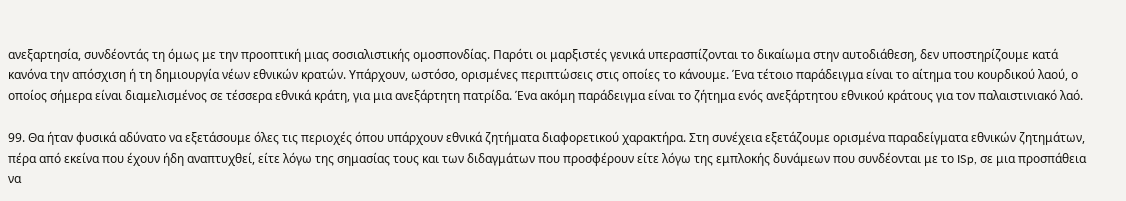ανεξαρτησία, συνδέοντάς τη όμως με την προοπτική μιας σοσιαλιστικής ομοσπονδίας. Παρότι οι μαρξιστές γενικά υπερασπίζονται το δικαίωμα στην αυτοδιάθεση, δεν υποστηρίζουμε κατά κανόνα την απόσχιση ή τη δημιουργία νέων εθνικών κρατών. Υπάρχουν, ωστόσο, ορισμένες περιπτώσεις στις οποίες το κάνουμε. Ένα τέτοιο παράδειγμα είναι το αίτημα του κουρδικού λαού, ο οποίος σήμερα είναι διαμελισμένος σε τέσσερα εθνικά κράτη, για μια ανεξάρτητη πατρίδα. Ένα ακόμη παράδειγμα είναι το ζήτημα ενός ανεξάρτητου εθνικού κράτους για τον παλαιστινιακό λαό.

99. Θα ήταν φυσικά αδύνατο να εξετάσουμε όλες τις περιοχές όπου υπάρχουν εθνικά ζητήματα διαφορετικού χαρακτήρα. Στη συνέχεια εξετάζουμε ορισμένα παραδείγματα εθνικών ζητημάτων, πέρα από εκείνα που έχουν ήδη αναπτυχθεί, είτε λόγω της σημασίας τους και των διδαγμάτων που προσφέρουν είτε λόγω της εμπλοκής δυνάμεων που συνδέονται με το ISp, σε μια προσπάθεια να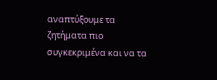αναπτύξουμε τα ζητήματα πιο συγκεκριμένα και να τα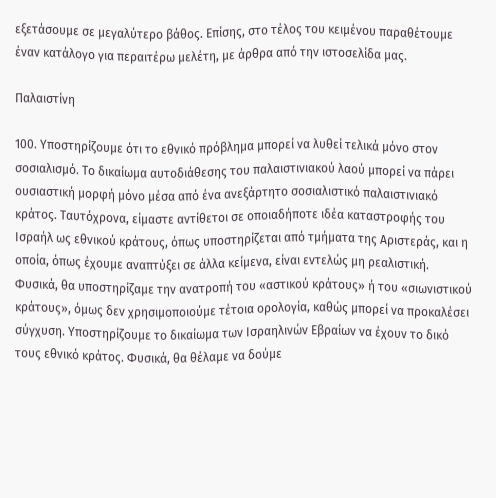εξετάσουμε σε μεγαλύτερο βάθος. Επίσης, στο τέλος του κειμένου παραθέτουμε έναν κατάλογο για περαιτέρω μελέτη, με άρθρα από την ιστοσελίδα μας.

Παλαιστίνη

100. Υποστηρίζουμε ότι το εθνικό πρόβλημα μπορεί να λυθεί τελικά μόνο στον σοσιαλισμό. Το δικαίωμα αυτοδιάθεσης του παλαιστινιακού λαού μπορεί να πάρει ουσιαστική μορφή μόνο μέσα από ένα ανεξάρτητο σοσιαλιστικό παλαιστινιακό κράτος. Ταυτόχρονα, είμαστε αντίθετοι σε οποιαδήποτε ιδέα καταστροφής του Ισραήλ ως εθνικού κράτους, όπως υποστηρίζεται από τμήματα της Αριστεράς, και η οποία, όπως έχουμε αναπτύξει σε άλλα κείμενα, είναι εντελώς μη ρεαλιστική. Φυσικά, θα υποστηρίζαμε την ανατροπή του «αστικού κράτους» ή του «σιωνιστικού κράτους», όμως δεν χρησιμοποιούμε τέτοια ορολογία, καθώς μπορεί να προκαλέσει σύγχυση. Υποστηρίζουμε το δικαίωμα των Ισραηλινών Εβραίων να έχουν το δικό τους εθνικό κράτος. Φυσικά, θα θέλαμε να δούμε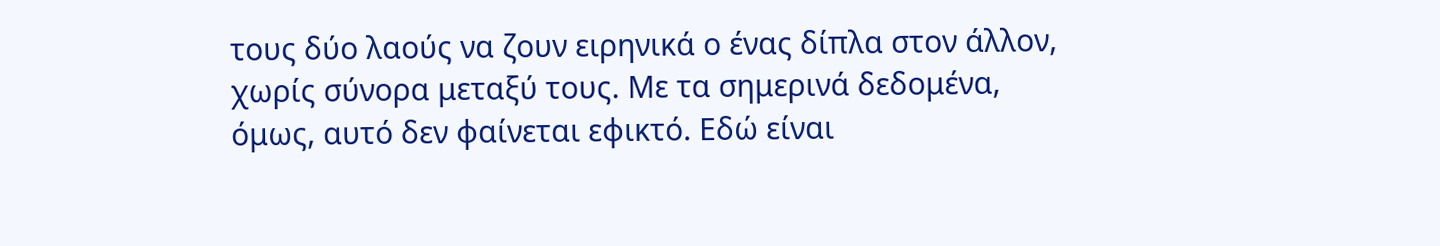τους δύο λαούς να ζουν ειρηνικά ο ένας δίπλα στον άλλον, χωρίς σύνορα μεταξύ τους. Με τα σημερινά δεδομένα, όμως, αυτό δεν φαίνεται εφικτό. Εδώ είναι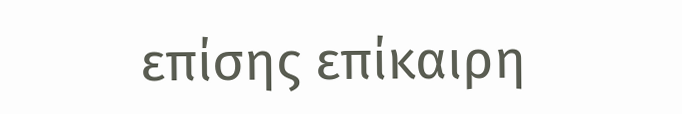επίσης επίκαιρη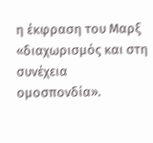η έκφραση του Μαρξ «διαχωρισμός και στη συνέχεια ομοσπονδία».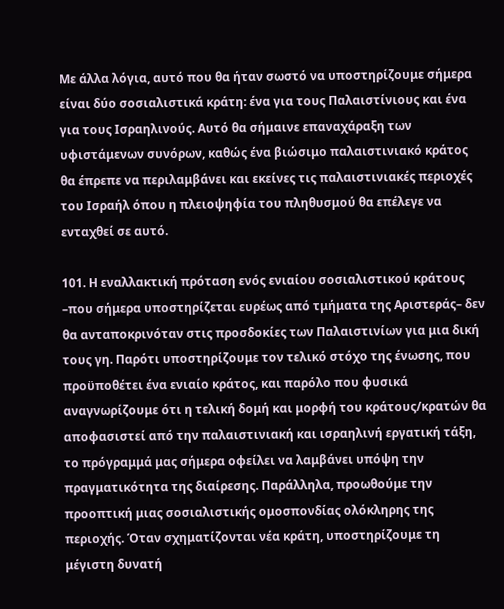Με άλλα λόγια, αυτό που θα ήταν σωστό να υποστηρίζουμε σήμερα είναι δύο σοσιαλιστικά κράτη: ένα για τους Παλαιστίνιους και ένα για τους Ισραηλινούς. Αυτό θα σήμαινε επαναχάραξη των υφιστάμενων συνόρων, καθώς ένα βιώσιμο παλαιστινιακό κράτος θα έπρεπε να περιλαμβάνει και εκείνες τις παλαιστινιακές περιοχές του Ισραήλ όπου η πλειοψηφία του πληθυσμού θα επέλεγε να ενταχθεί σε αυτό.

101. Η εναλλακτική πρόταση ενός ενιαίου σοσιαλιστικού κράτους –που σήμερα υποστηρίζεται ευρέως από τμήματα της Αριστεράς– δεν θα ανταποκρινόταν στις προσδοκίες των Παλαιστινίων για μια δική τους γη. Παρότι υποστηρίζουμε τον τελικό στόχο της ένωσης, που προϋποθέτει ένα ενιαίο κράτος, και παρόλο που φυσικά αναγνωρίζουμε ότι η τελική δομή και μορφή του κράτους/κρατών θα αποφασιστεί από την παλαιστινιακή και ισραηλινή εργατική τάξη, το πρόγραμμά μας σήμερα οφείλει να λαμβάνει υπόψη την πραγματικότητα της διαίρεσης. Παράλληλα, προωθούμε την προοπτική μιας σοσιαλιστικής ομοσπονδίας ολόκληρης της περιοχής. Όταν σχηματίζονται νέα κράτη, υποστηρίζουμε τη μέγιστη δυνατή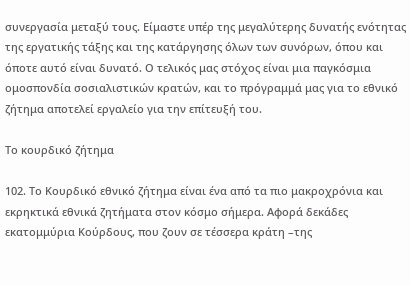συνεργασία μεταξύ τους. Είμαστε υπέρ της μεγαλύτερης δυνατής ενότητας της εργατικής τάξης και της κατάργησης όλων των συνόρων, όπου και όποτε αυτό είναι δυνατό. Ο τελικός μας στόχος είναι μια παγκόσμια ομοσπονδία σοσιαλιστικών κρατών, και το πρόγραμμά μας για το εθνικό ζήτημα αποτελεί εργαλείο για την επίτευξή του.

Το κουρδικό ζήτημα

102. Το Κουρδικό εθνικό ζήτημα είναι ένα από τα πιο μακροχρόνια και εκρηκτικά εθνικά ζητήματα στον κόσμο σήμερα. Αφορά δεκάδες εκατομμύρια Κούρδους, που ζουν σε τέσσερα κράτη –της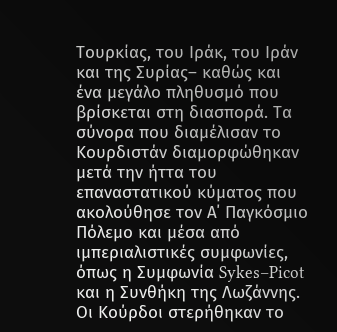Τουρκίας, του Ιράκ, του Ιράν και της Συρίας– καθώς και ένα μεγάλο πληθυσμό που βρίσκεται στη διασπορά. Τα σύνορα που διαμέλισαν το Κουρδιστάν διαμορφώθηκαν μετά την ήττα του επαναστατικού κύματος που ακολούθησε τον Α΄ Παγκόσμιο Πόλεμο και μέσα από ιμπεριαλιστικές συμφωνίες, όπως η Συμφωνία Sykes–Picot και η Συνθήκη της Λωζάννης. Οι Κούρδοι στερήθηκαν το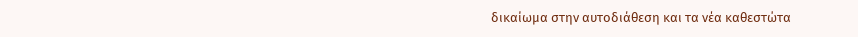δικαίωμα στην αυτοδιάθεση και τα νέα καθεστώτα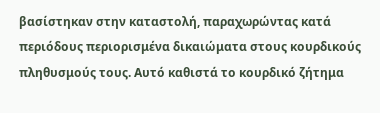βασίστηκαν στην καταστολή, παραχωρώντας κατά περιόδους περιορισμένα δικαιώματα στους κουρδικούς πληθυσμούς τους. Αυτό καθιστά το κουρδικό ζήτημα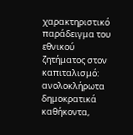χαρακτηριστικό παράδειγμα του εθνικού ζητήματος στον καπιταλισμό: ανολοκλήρωτα δημοκρατικά καθήκοντα,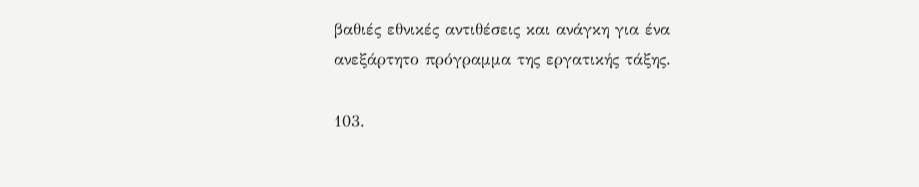βαθιές εθνικές αντιθέσεις και ανάγκη για ένα ανεξάρτητο πρόγραμμα της εργατικής τάξης.

103.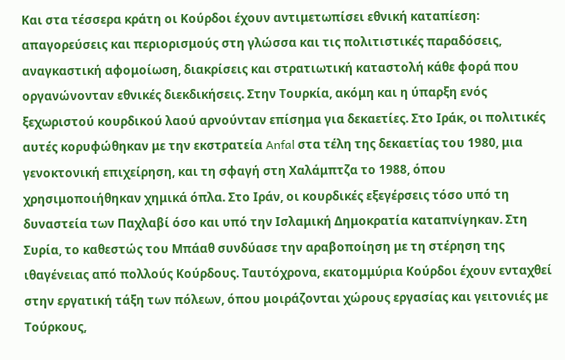Και στα τέσσερα κράτη οι Κούρδοι έχουν αντιμετωπίσει εθνική καταπίεση: απαγορεύσεις και περιορισμούς στη γλώσσα και τις πολιτιστικές παραδόσεις, αναγκαστική αφομοίωση, διακρίσεις και στρατιωτική καταστολή κάθε φορά που οργανώνονταν εθνικές διεκδικήσεις. Στην Τουρκία, ακόμη και η ύπαρξη ενός ξεχωριστού κουρδικού λαού αρνούνταν επίσημα για δεκαετίες. Στο Ιράκ, οι πολιτικές αυτές κορυφώθηκαν με την εκστρατεία Anfal στα τέλη της δεκαετίας του 1980, μια γενοκτονική επιχείρηση, και τη σφαγή στη Χαλάμπτζα το 1988, όπου χρησιμοποιήθηκαν χημικά όπλα. Στο Ιράν, οι κουρδικές εξεγέρσεις τόσο υπό τη δυναστεία των Παχλαβί όσο και υπό την Ισλαμική Δημοκρατία καταπνίγηκαν. Στη Συρία, το καθεστώς του Μπάαθ συνδύασε την αραβοποίηση με τη στέρηση της ιθαγένειας από πολλούς Κούρδους. Ταυτόχρονα, εκατομμύρια Κούρδοι έχουν ενταχθεί στην εργατική τάξη των πόλεων, όπου μοιράζονται χώρους εργασίας και γειτονιές με Τούρκους,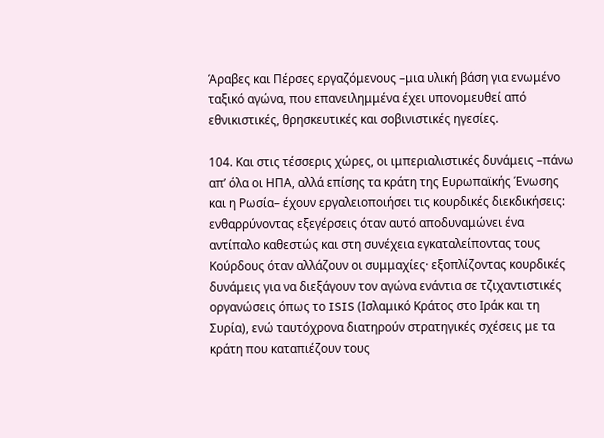Άραβες και Πέρσες εργαζόμενους –μια υλική βάση για ενωμένο ταξικό αγώνα, που επανειλημμένα έχει υπονομευθεί από εθνικιστικές, θρησκευτικές και σοβινιστικές ηγεσίες.

104. Και στις τέσσερις χώρες, οι ιμπεριαλιστικές δυνάμεις –πάνω απ’ όλα οι ΗΠΑ, αλλά επίσης τα κράτη της Ευρωπαϊκής Ένωσης και η Ρωσία– έχουν εργαλειοποιήσει τις κουρδικές διεκδικήσεις: ενθαρρύνοντας εξεγέρσεις όταν αυτό αποδυναμώνει ένα αντίπαλο καθεστώς και στη συνέχεια εγκαταλείποντας τους Κούρδους όταν αλλάζουν οι συμμαχίες· εξοπλίζοντας κουρδικές δυνάμεις για να διεξάγουν τον αγώνα ενάντια σε τζιχαντιστικές οργανώσεις όπως το ISIS (Ισλαμικό Κράτος στο Ιράκ και τη Συρία), ενώ ταυτόχρονα διατηρούν στρατηγικές σχέσεις με τα κράτη που καταπιέζουν τους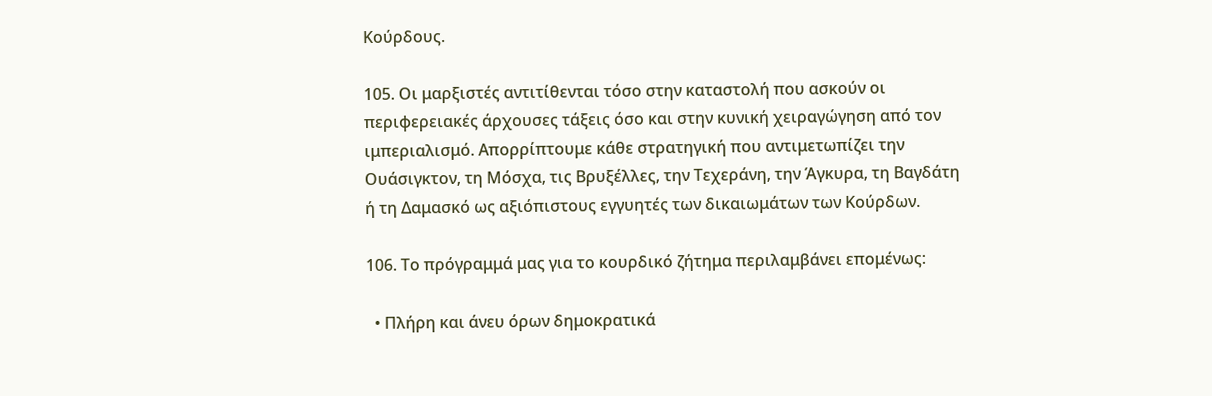Κούρδους.

105. Οι μαρξιστές αντιτίθενται τόσο στην καταστολή που ασκούν οι περιφερειακές άρχουσες τάξεις όσο και στην κυνική χειραγώγηση από τον ιμπεριαλισμό. Απορρίπτουμε κάθε στρατηγική που αντιμετωπίζει την Ουάσιγκτον, τη Μόσχα, τις Βρυξέλλες, την Τεχεράνη, την Άγκυρα, τη Βαγδάτη ή τη Δαμασκό ως αξιόπιστους εγγυητές των δικαιωμάτων των Κούρδων.

106. Το πρόγραμμά μας για το κουρδικό ζήτημα περιλαμβάνει επομένως:

  • Πλήρη και άνευ όρων δημοκρατικά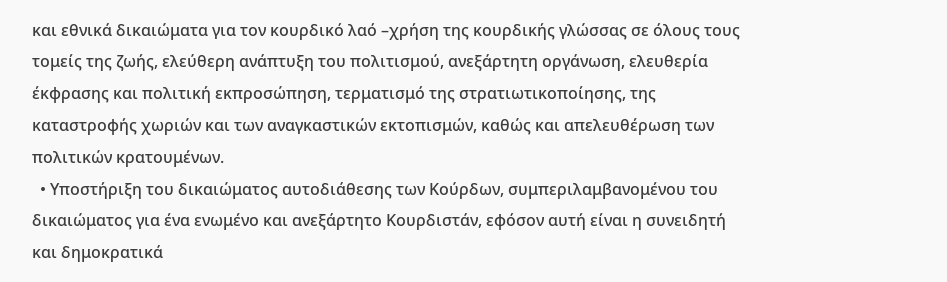και εθνικά δικαιώματα για τον κουρδικό λαό –χρήση της κουρδικής γλώσσας σε όλους τους τομείς της ζωής, ελεύθερη ανάπτυξη του πολιτισμού, ανεξάρτητη οργάνωση, ελευθερία έκφρασης και πολιτική εκπροσώπηση, τερματισμό της στρατιωτικοποίησης, της καταστροφής χωριών και των αναγκαστικών εκτοπισμών, καθώς και απελευθέρωση των πολιτικών κρατουμένων.
  • Υποστήριξη του δικαιώματος αυτοδιάθεσης των Κούρδων, συμπεριλαμβανομένου του δικαιώματος για ένα ενωμένο και ανεξάρτητο Κουρδιστάν, εφόσον αυτή είναι η συνειδητή και δημοκρατικά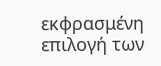εκφρασμένη επιλογή των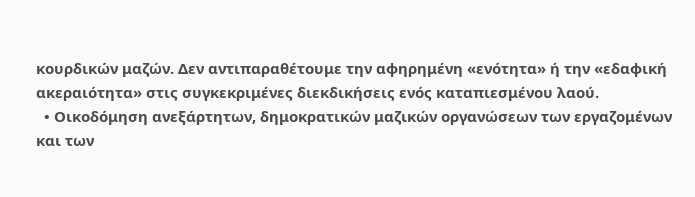κουρδικών μαζών. Δεν αντιπαραθέτουμε την αφηρημένη «ενότητα» ή την «εδαφική ακεραιότητα» στις συγκεκριμένες διεκδικήσεις ενός καταπιεσμένου λαού.
  • Οικοδόμηση ανεξάρτητων, δημοκρατικών μαζικών οργανώσεων των εργαζομένων και των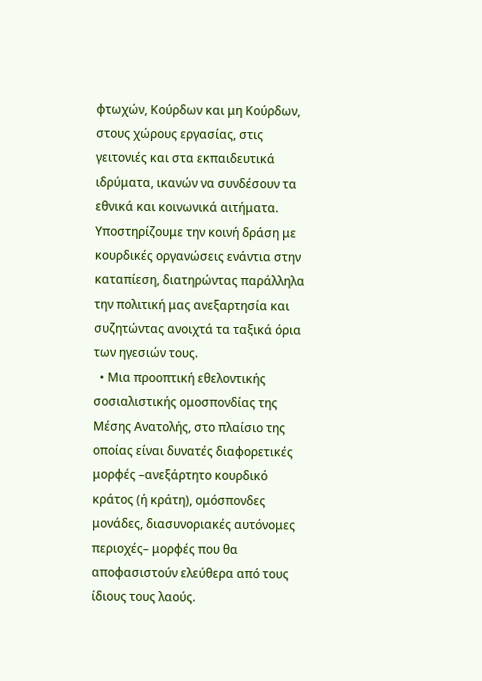φτωχών, Κούρδων και μη Κούρδων, στους χώρους εργασίας, στις γειτονιές και στα εκπαιδευτικά ιδρύματα, ικανών να συνδέσουν τα εθνικά και κοινωνικά αιτήματα. Υποστηρίζουμε την κοινή δράση με κουρδικές οργανώσεις ενάντια στην καταπίεση, διατηρώντας παράλληλα την πολιτική μας ανεξαρτησία και συζητώντας ανοιχτά τα ταξικά όρια των ηγεσιών τους.
  • Μια προοπτική εθελοντικής σοσιαλιστικής ομοσπονδίας της Μέσης Ανατολής, στο πλαίσιο της οποίας είναι δυνατές διαφορετικές μορφές –ανεξάρτητο κουρδικό κράτος (ή κράτη), ομόσπονδες μονάδες, διασυνοριακές αυτόνομες περιοχές– μορφές που θα αποφασιστούν ελεύθερα από τους ίδιους τους λαούς.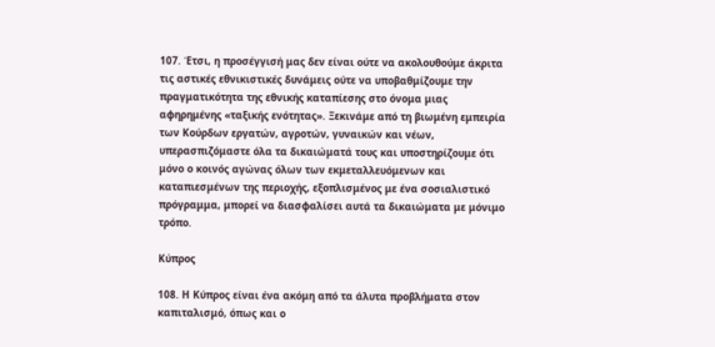107. Έτσι, η προσέγγισή μας δεν είναι ούτε να ακολουθούμε άκριτα τις αστικές εθνικιστικές δυνάμεις ούτε να υποβαθμίζουμε την πραγματικότητα της εθνικής καταπίεσης στο όνομα μιας αφηρημένης «ταξικής ενότητας». Ξεκινάμε από τη βιωμένη εμπειρία των Κούρδων εργατών, αγροτών, γυναικών και νέων, υπερασπιζόμαστε όλα τα δικαιώματά τους και υποστηρίζουμε ότι μόνο ο κοινός αγώνας όλων των εκμεταλλευόμενων και καταπιεσμένων της περιοχής, εξοπλισμένος με ένα σοσιαλιστικό πρόγραμμα, μπορεί να διασφαλίσει αυτά τα δικαιώματα με μόνιμο τρόπο.

Κύπρος

108. Η Κύπρος είναι ένα ακόμη από τα άλυτα προβλήματα στον καπιταλισμό, όπως και ο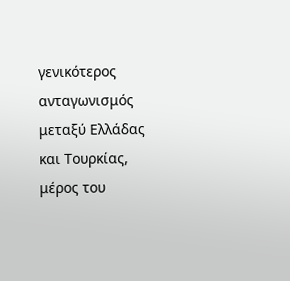γενικότερος ανταγωνισμός μεταξύ Ελλάδας και Τουρκίας, μέρος του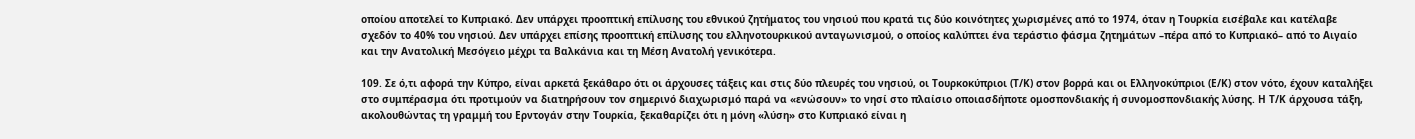οποίου αποτελεί το Κυπριακό. Δεν υπάρχει προοπτική επίλυσης του εθνικού ζητήματος του νησιού που κρατά τις δύο κοινότητες χωρισμένες από το 1974, όταν η Τουρκία εισέβαλε και κατέλαβε σχεδόν το 40% του νησιού. Δεν υπάρχει επίσης προοπτική επίλυσης του ελληνοτουρκικού ανταγωνισμού, ο οποίος καλύπτει ένα τεράστιο φάσμα ζητημάτων –πέρα από το Κυπριακό– από το Αιγαίο και την Ανατολική Μεσόγειο μέχρι τα Βαλκάνια και τη Μέση Ανατολή γενικότερα.

109. Σε ό,τι αφορά την Κύπρο, είναι αρκετά ξεκάθαρο ότι οι άρχουσες τάξεις και στις δύο πλευρές του νησιού, οι Τουρκοκύπριοι (Τ/Κ) στον βορρά και οι Ελληνοκύπριοι (Ε/Κ) στον νότο, έχουν καταλήξει στο συμπέρασμα ότι προτιμούν να διατηρήσουν τον σημερινό διαχωρισμό παρά να «ενώσουν» το νησί στο πλαίσιο οποιασδήποτε ομοσπονδιακής ή συνομοσπονδιακής λύσης. Η Τ/Κ άρχουσα τάξη, ακολουθώντας τη γραμμή του Ερντογάν στην Τουρκία, ξεκαθαρίζει ότι η μόνη «λύση» στο Κυπριακό είναι η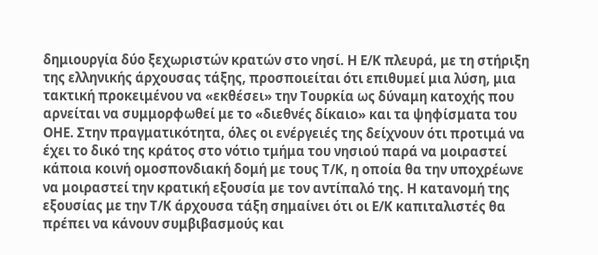δημιουργία δύο ξεχωριστών κρατών στο νησί. Η Ε/Κ πλευρά, με τη στήριξη της ελληνικής άρχουσας τάξης, προσποιείται ότι επιθυμεί μια λύση, μια τακτική προκειμένου να «εκθέσει» την Τουρκία ως δύναμη κατοχής που αρνείται να συμμορφωθεί με το «διεθνές δίκαιο» και τα ψηφίσματα του ΟΗΕ. Στην πραγματικότητα, όλες οι ενέργειές της δείχνουν ότι προτιμά να έχει το δικό της κράτος στο νότιο τμήμα του νησιού παρά να μοιραστεί κάποια κοινή ομοσπονδιακή δομή με τους Τ/Κ, η οποία θα την υποχρέωνε να μοιραστεί την κρατική εξουσία με τον αντίπαλό της. Η κατανομή της εξουσίας με την Τ/Κ άρχουσα τάξη σημαίνει ότι οι Ε/Κ καπιταλιστές θα πρέπει να κάνουν συμβιβασμούς και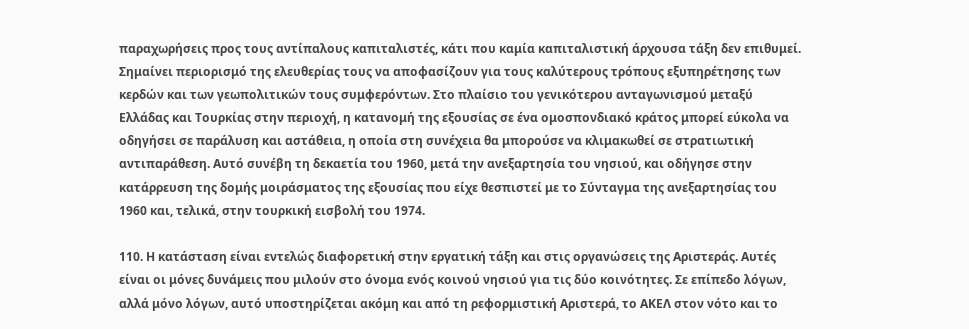παραχωρήσεις προς τους αντίπαλους καπιταλιστές, κάτι που καμία καπιταλιστική άρχουσα τάξη δεν επιθυμεί. Σημαίνει περιορισμό της ελευθερίας τους να αποφασίζουν για τους καλύτερους τρόπους εξυπηρέτησης των κερδών και των γεωπολιτικών τους συμφερόντων. Στο πλαίσιο του γενικότερου ανταγωνισμού μεταξύ Ελλάδας και Τουρκίας στην περιοχή, η κατανομή της εξουσίας σε ένα ομοσπονδιακό κράτος μπορεί εύκολα να οδηγήσει σε παράλυση και αστάθεια, η οποία στη συνέχεια θα μπορούσε να κλιμακωθεί σε στρατιωτική αντιπαράθεση. Αυτό συνέβη τη δεκαετία του 1960, μετά την ανεξαρτησία του νησιού, και οδήγησε στην κατάρρευση της δομής μοιράσματος της εξουσίας που είχε θεσπιστεί με το Σύνταγμα της ανεξαρτησίας του 1960 και, τελικά, στην τουρκική εισβολή του 1974.

110. Η κατάσταση είναι εντελώς διαφορετική στην εργατική τάξη και στις οργανώσεις της Αριστεράς. Αυτές είναι οι μόνες δυνάμεις που μιλούν στο όνομα ενός κοινού νησιού για τις δύο κοινότητες. Σε επίπεδο λόγων, αλλά μόνο λόγων, αυτό υποστηρίζεται ακόμη και από τη ρεφορμιστική Αριστερά, το ΑΚΕΛ στον νότο και το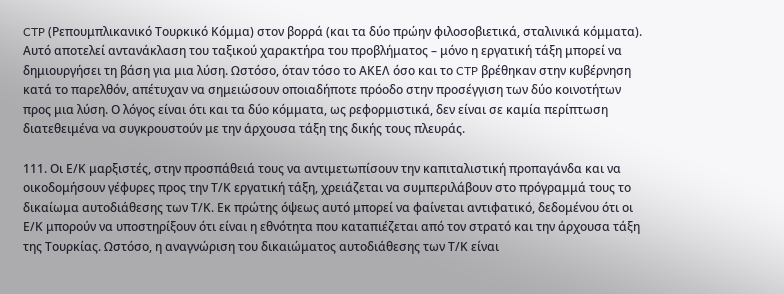CTP (Ρεπουμπλικανικό Τουρκικό Κόμμα) στον βορρά (και τα δύο πρώην φιλοσοβιετικά, σταλινικά κόμματα). Αυτό αποτελεί αντανάκλαση του ταξικού χαρακτήρα του προβλήματος – μόνο η εργατική τάξη μπορεί να δημιουργήσει τη βάση για μια λύση. Ωστόσο, όταν τόσο το ΑΚΕΛ όσο και το CTP βρέθηκαν στην κυβέρνηση κατά το παρελθόν, απέτυχαν να σημειώσουν οποιαδήποτε πρόοδο στην προσέγγιση των δύο κοινοτήτων προς μια λύση. Ο λόγος είναι ότι και τα δύο κόμματα, ως ρεφορμιστικά, δεν είναι σε καμία περίπτωση διατεθειμένα να συγκρουστούν με την άρχουσα τάξη της δικής τους πλευράς.

111. Οι Ε/Κ μαρξιστές, στην προσπάθειά τους να αντιμετωπίσουν την καπιταλιστική προπαγάνδα και να οικοδομήσουν γέφυρες προς την Τ/Κ εργατική τάξη, χρειάζεται να συμπεριλάβουν στο πρόγραμμά τους το δικαίωμα αυτοδιάθεσης των Τ/Κ. Εκ πρώτης όψεως αυτό μπορεί να φαίνεται αντιφατικό, δεδομένου ότι οι Ε/Κ μπορούν να υποστηρίξουν ότι είναι η εθνότητα που καταπιέζεται από τον στρατό και την άρχουσα τάξη της Τουρκίας. Ωστόσο, η αναγνώριση του δικαιώματος αυτοδιάθεσης των Τ/Κ είναι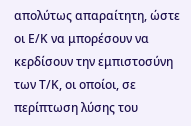απολύτως απαραίτητη, ώστε οι Ε/Κ να μπορέσουν να κερδίσουν την εμπιστοσύνη των Τ/Κ, οι οποίοι, σε περίπτωση λύσης του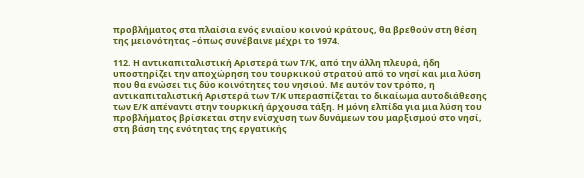προβλήματος στα πλαίσια ενός ενιαίου κοινού κράτους, θα βρεθούν στη θέση της μειονότητας –όπως συνέβαινε μέχρι το 1974.

112. Η αντικαπιταλιστική Αριστερά των Τ/Κ, από την άλλη πλευρά, ήδη υποστηρίζει την αποχώρηση του τουρκικού στρατού από το νησί και μια λύση που θα ενώσει τις δύο κοινότητες του νησιού. Με αυτόν τον τρόπο, η αντικαπιταλιστική Αριστερά των Τ/Κ υπερασπίζεται το δικαίωμα αυτοδιάθεσης των Ε/Κ απέναντι στην τουρκική άρχουσα τάξη. Η μόνη ελπίδα για μια λύση του προβλήματος βρίσκεται στην ενίσχυση των δυνάμεων του μαρξισμού στο νησί, στη βάση της ενότητας της εργατικής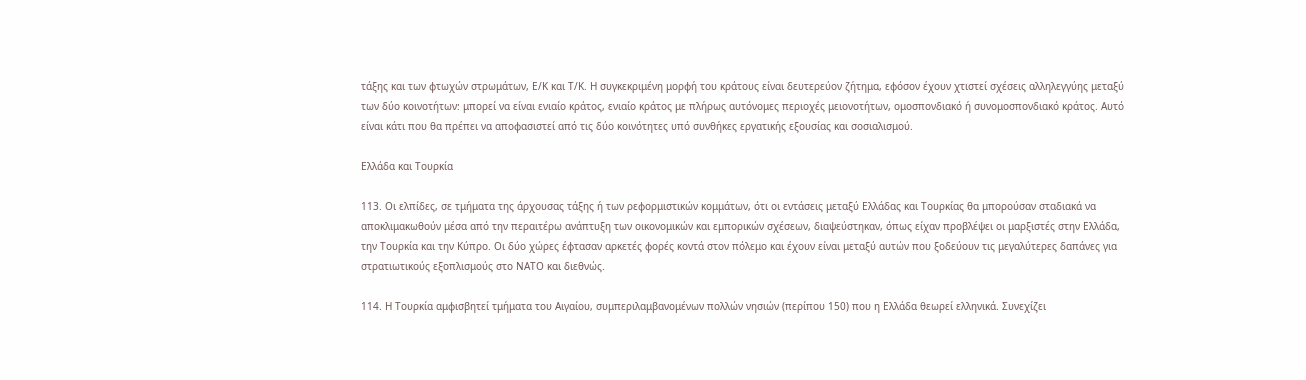τάξης και των φτωχών στρωμάτων, Ε/Κ και Τ/Κ. Η συγκεκριμένη μορφή του κράτους είναι δευτερεύον ζήτημα, εφόσον έχουν χτιστεί σχέσεις αλληλεγγύης μεταξύ των δύο κοινοτήτων: μπορεί να είναι ενιαίο κράτος, ενιαίο κράτος με πλήρως αυτόνομες περιοχές μειονοτήτων, ομοσπονδιακό ή συνομοσπονδιακό κράτος. Αυτό είναι κάτι που θα πρέπει να αποφασιστεί από τις δύο κοινότητες υπό συνθήκες εργατικής εξουσίας και σοσιαλισμού.

Ελλάδα και Τουρκία

113. Οι ελπίδες, σε τμήματα της άρχουσας τάξης ή των ρεφορμιστικών κομμάτων, ότι οι εντάσεις μεταξύ Ελλάδας και Τουρκίας θα μπορούσαν σταδιακά να αποκλιμακωθούν μέσα από την περαιτέρω ανάπτυξη των οικονομικών και εμπορικών σχέσεων, διαψεύστηκαν, όπως είχαν προβλέψει οι μαρξιστές στην Ελλάδα, την Τουρκία και την Κύπρο. Οι δύο χώρες έφτασαν αρκετές φορές κοντά στον πόλεμο και έχουν είναι μεταξύ αυτών που ξοδεύουν τις μεγαλύτερες δαπάνες για στρατιωτικούς εξοπλισμούς στο ΝΑΤΟ και διεθνώς.

114. Η Τουρκία αμφισβητεί τμήματα του Αιγαίου, συμπεριλαμβανομένων πολλών νησιών (περίπου 150) που η Ελλάδα θεωρεί ελληνικά. Συνεχίζει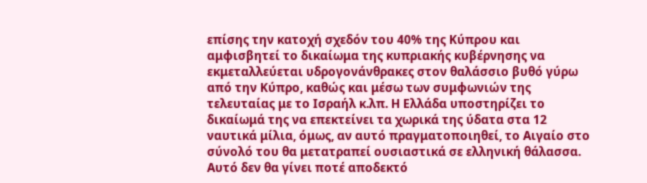επίσης την κατοχή σχεδόν του 40% της Κύπρου και αμφισβητεί το δικαίωμα της κυπριακής κυβέρνησης να εκμεταλλεύεται υδρογονάνθρακες στον θαλάσσιο βυθό γύρω από την Κύπρο, καθώς και μέσω των συμφωνιών της τελευταίας με το Ισραήλ κ.λπ. Η Ελλάδα υποστηρίζει το δικαίωμά της να επεκτείνει τα χωρικά της ύδατα στα 12 ναυτικά μίλια, όμως, αν αυτό πραγματοποιηθεί, το Αιγαίο στο σύνολό του θα μετατραπεί ουσιαστικά σε ελληνική θάλασσα. Αυτό δεν θα γίνει ποτέ αποδεκτό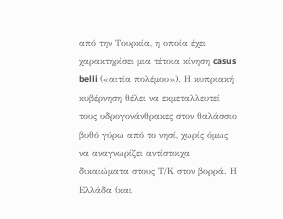από την Τουρκία, η οποία έχει χαρακτηρίσει μια τέτοια κίνηση casus belli («αιτία πολέμου»). Η κυπριακή κυβέρνηση θέλει να εκμεταλλευτεί τους υδρογονάνθρακες στον θαλάσσιο βυθό γύρω από το νησί, χωρίς όμως να αναγνωρίζει αντίστοιχα δικαιώματα στους Τ/Κ στον βορρά. Η Ελλάδα (και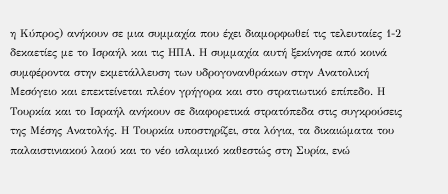η Κύπρος) ανήκουν σε μια συμμαχία που έχει διαμορφωθεί τις τελευταίες 1-2 δεκαετίες με το Ισραήλ και τις ΗΠΑ. Η συμμαχία αυτή ξεκίνησε από κοινά συμφέροντα στην εκμετάλλευση των υδρογονανθράκων στην Ανατολική Μεσόγειο και επεκτείνεται πλέον γρήγορα και στο στρατιωτικό επίπεδο. Η Τουρκία και το Ισραήλ ανήκουν σε διαφορετικά στρατόπεδα στις συγκρούσεις της Μέσης Ανατολής. Η Τουρκία υποστηρίζει, στα λόγια, τα δικαιώματα του παλαιστινιακού λαού και το νέο ισλαμικό καθεστώς στη Συρία, ενώ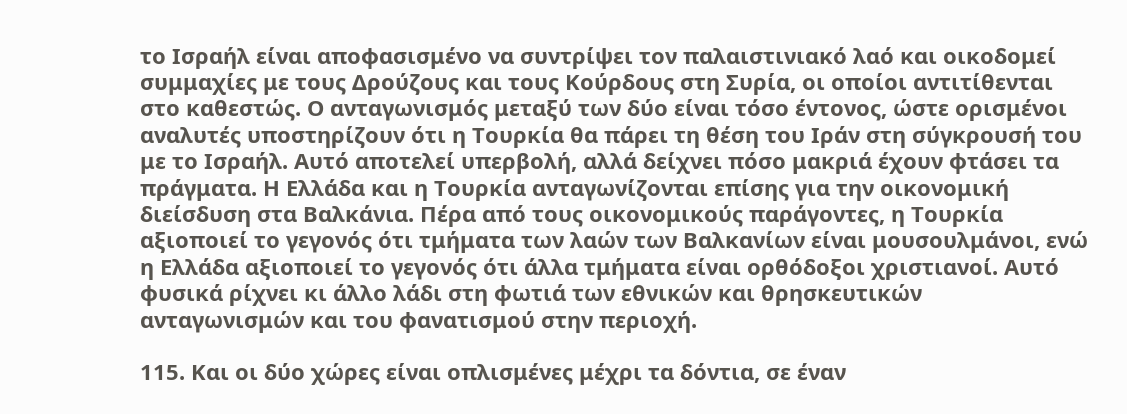το Ισραήλ είναι αποφασισμένο να συντρίψει τον παλαιστινιακό λαό και οικοδομεί συμμαχίες με τους Δρούζους και τους Κούρδους στη Συρία, οι οποίοι αντιτίθενται στο καθεστώς. Ο ανταγωνισμός μεταξύ των δύο είναι τόσο έντονος, ώστε ορισμένοι αναλυτές υποστηρίζουν ότι η Τουρκία θα πάρει τη θέση του Ιράν στη σύγκρουσή του με το Ισραήλ. Αυτό αποτελεί υπερβολή, αλλά δείχνει πόσο μακριά έχουν φτάσει τα πράγματα. Η Ελλάδα και η Τουρκία ανταγωνίζονται επίσης για την οικονομική διείσδυση στα Βαλκάνια. Πέρα από τους οικονομικούς παράγοντες, η Τουρκία αξιοποιεί το γεγονός ότι τμήματα των λαών των Βαλκανίων είναι μουσουλμάνοι, ενώ η Ελλάδα αξιοποιεί το γεγονός ότι άλλα τμήματα είναι ορθόδοξοι χριστιανοί. Αυτό φυσικά ρίχνει κι άλλο λάδι στη φωτιά των εθνικών και θρησκευτικών ανταγωνισμών και του φανατισμού στην περιοχή.

115. Και οι δύο χώρες είναι οπλισμένες μέχρι τα δόντια, σε έναν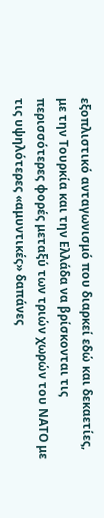εξοπλιστικό ανταγωνισμό που διαρκεί εδώ και δεκαετίες, με την Τουρκία και την Ελλάδα να βρίσκονται τις περισσότερες φορές μεταξύ των τριών χωρών του ΝΑΤΟ με τις υψηλότερες «αμυντικές» δαπάνες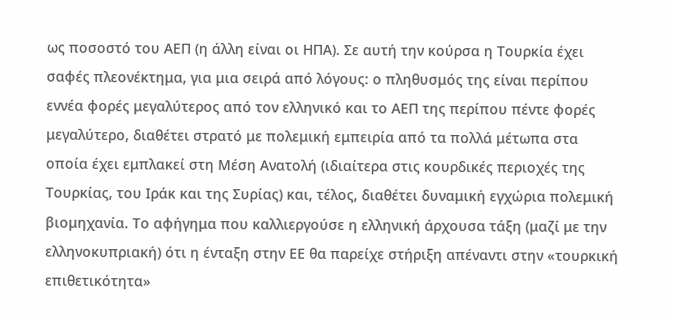ως ποσοστό του ΑΕΠ (η άλλη είναι οι ΗΠΑ). Σε αυτή την κούρσα η Τουρκία έχει σαφές πλεονέκτημα, για μια σειρά από λόγους: ο πληθυσμός της είναι περίπου εννέα φορές μεγαλύτερος από τον ελληνικό και το ΑΕΠ της περίπου πέντε φορές μεγαλύτερο, διαθέτει στρατό με πολεμική εμπειρία από τα πολλά μέτωπα στα οποία έχει εμπλακεί στη Μέση Ανατολή (ιδιαίτερα στις κουρδικές περιοχές της Τουρκίας, του Ιράκ και της Συρίας) και, τέλος, διαθέτει δυναμική εγχώρια πολεμική βιομηχανία. Το αφήγημα που καλλιεργούσε η ελληνική άρχουσα τάξη (μαζί με την ελληνοκυπριακή) ότι η ένταξη στην ΕΕ θα παρείχε στήριξη απέναντι στην «τουρκική επιθετικότητα»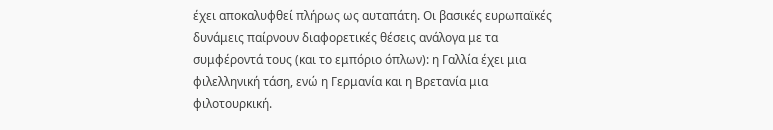έχει αποκαλυφθεί πλήρως ως αυταπάτη. Οι βασικές ευρωπαϊκές δυνάμεις παίρνουν διαφορετικές θέσεις ανάλογα με τα συμφέροντά τους (και το εμπόριο όπλων): η Γαλλία έχει μια φιλελληνική τάση, ενώ η Γερμανία και η Βρετανία μια φιλοτουρκική.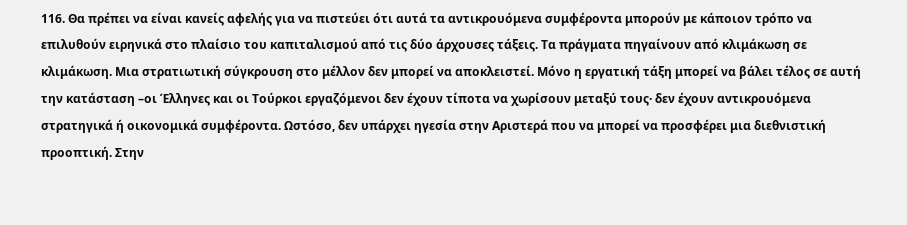116. Θα πρέπει να είναι κανείς αφελής για να πιστεύει ότι αυτά τα αντικρουόμενα συμφέροντα μπορούν με κάποιον τρόπο να επιλυθούν ειρηνικά στο πλαίσιο του καπιταλισμού από τις δύο άρχουσες τάξεις. Τα πράγματα πηγαίνουν από κλιμάκωση σε κλιμάκωση. Μια στρατιωτική σύγκρουση στο μέλλον δεν μπορεί να αποκλειστεί. Μόνο η εργατική τάξη μπορεί να βάλει τέλος σε αυτή την κατάσταση –οι Έλληνες και οι Τούρκοι εργαζόμενοι δεν έχουν τίποτα να χωρίσουν μεταξύ τους· δεν έχουν αντικρουόμενα στρατηγικά ή οικονομικά συμφέροντα. Ωστόσο, δεν υπάρχει ηγεσία στην Αριστερά που να μπορεί να προσφέρει μια διεθνιστική προοπτική. Στην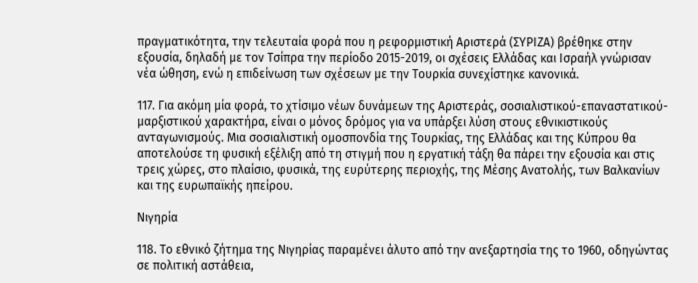πραγματικότητα, την τελευταία φορά που η ρεφορμιστική Αριστερά (ΣΥΡΙΖΑ) βρέθηκε στην εξουσία, δηλαδή με τον Τσίπρα την περίοδο 2015-2019, οι σχέσεις Ελλάδας και Ισραήλ γνώρισαν νέα ώθηση, ενώ η επιδείνωση των σχέσεων με την Τουρκία συνεχίστηκε κανονικά.

117. Για ακόμη μία φορά, το χτίσιμο νέων δυνάμεων της Αριστεράς, σοσιαλιστικού-επαναστατικού-μαρξιστικού χαρακτήρα, είναι ο μόνος δρόμος για να υπάρξει λύση στους εθνικιστικούς ανταγωνισμούς. Μια σοσιαλιστική ομοσπονδία της Τουρκίας, της Ελλάδας και της Κύπρου θα αποτελούσε τη φυσική εξέλιξη από τη στιγμή που η εργατική τάξη θα πάρει την εξουσία και στις τρεις χώρες, στο πλαίσιο, φυσικά, της ευρύτερης περιοχής, της Μέσης Ανατολής, των Βαλκανίων και της ευρωπαϊκής ηπείρου.

Νιγηρία

118. Το εθνικό ζήτημα της Νιγηρίας παραμένει άλυτο από την ανεξαρτησία της το 1960, οδηγώντας σε πολιτική αστάθεια,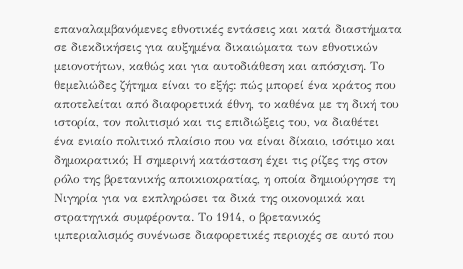επαναλαμβανόμενες εθνοτικές εντάσεις και κατά διαστήματα σε διεκδικήσεις για αυξημένα δικαιώματα των εθνοτικών μειονοτήτων, καθώς και για αυτοδιάθεση και απόσχιση. Το θεμελιώδες ζήτημα είναι το εξής: πώς μπορεί ένα κράτος που αποτελείται από διαφορετικά έθνη, το καθένα με τη δική του ιστορία, τον πολιτισμό και τις επιδιώξεις του, να διαθέτει ένα ενιαίο πολιτικό πλαίσιο που να είναι δίκαιο, ισότιμο και δημοκρατικό; Η σημερινή κατάσταση έχει τις ρίζες της στον ρόλο της βρετανικής αποικιοκρατίας, η οποία δημιούργησε τη Νιγηρία για να εκπληρώσει τα δικά της οικονομικά και στρατηγικά συμφέροντα. Το 1914, ο βρετανικός ιμπεριαλισμός συνένωσε διαφορετικές περιοχές σε αυτό που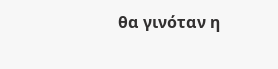θα γινόταν η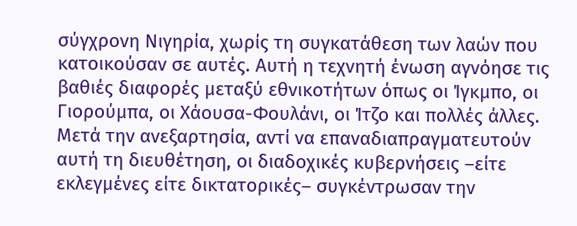σύγχρονη Νιγηρία, χωρίς τη συγκατάθεση των λαών που κατοικούσαν σε αυτές. Αυτή η τεχνητή ένωση αγνόησε τις βαθιές διαφορές μεταξύ εθνικοτήτων όπως οι Ίγκμπο, οι Γιορούμπα, οι Χάουσα-Φουλάνι, οι Ίτζο και πολλές άλλες. Μετά την ανεξαρτησία, αντί να επαναδιαπραγματευτούν αυτή τη διευθέτηση, οι διαδοχικές κυβερνήσεις –είτε εκλεγμένες είτε δικτατορικές– συγκέντρωσαν την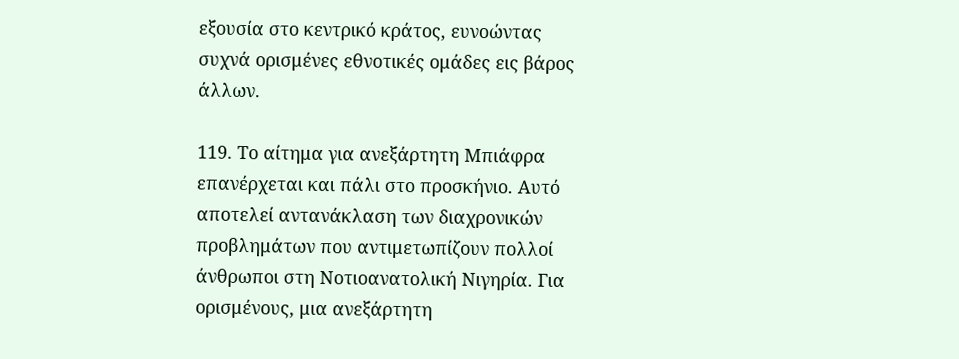εξουσία στο κεντρικό κράτος, ευνοώντας συχνά ορισμένες εθνοτικές ομάδες εις βάρος άλλων.

119. Το αίτημα για ανεξάρτητη Μπιάφρα επανέρχεται και πάλι στο προσκήνιο. Αυτό αποτελεί αντανάκλαση των διαχρονικών προβλημάτων που αντιμετωπίζουν πολλοί άνθρωποι στη Νοτιοανατολική Νιγηρία. Για ορισμένους, μια ανεξάρτητη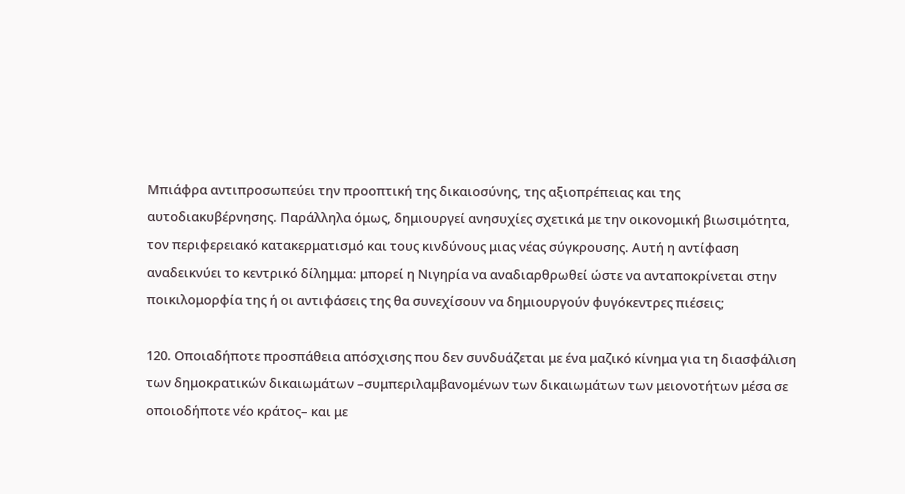Μπιάφρα αντιπροσωπεύει την προοπτική της δικαιοσύνης, της αξιοπρέπειας και της αυτοδιακυβέρνησης. Παράλληλα όμως, δημιουργεί ανησυχίες σχετικά με την οικονομική βιωσιμότητα, τον περιφερειακό κατακερματισμό και τους κινδύνους μιας νέας σύγκρουσης. Αυτή η αντίφαση αναδεικνύει το κεντρικό δίλημμα: μπορεί η Νιγηρία να αναδιαρθρωθεί ώστε να ανταποκρίνεται στην ποικιλομορφία της ή οι αντιφάσεις της θα συνεχίσουν να δημιουργούν φυγόκεντρες πιέσεις;

120. Οποιαδήποτε προσπάθεια απόσχισης που δεν συνδυάζεται με ένα μαζικό κίνημα για τη διασφάλιση των δημοκρατικών δικαιωμάτων –συμπεριλαμβανομένων των δικαιωμάτων των μειονοτήτων μέσα σε οποιοδήποτε νέο κράτος– και με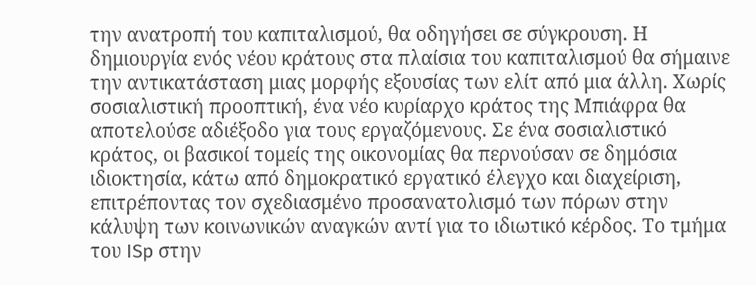την ανατροπή του καπιταλισμού, θα οδηγήσει σε σύγκρουση. Η δημιουργία ενός νέου κράτους στα πλαίσια του καπιταλισμού θα σήμαινε την αντικατάσταση μιας μορφής εξουσίας των ελίτ από μια άλλη. Χωρίς σοσιαλιστική προοπτική, ένα νέο κυρίαρχο κράτος της Μπιάφρα θα αποτελούσε αδιέξοδο για τους εργαζόμενους. Σε ένα σοσιαλιστικό κράτος, οι βασικοί τομείς της οικονομίας θα περνούσαν σε δημόσια ιδιοκτησία, κάτω από δημοκρατικό εργατικό έλεγχο και διαχείριση, επιτρέποντας τον σχεδιασμένο προσανατολισμό των πόρων στην κάλυψη των κοινωνικών αναγκών αντί για το ιδιωτικό κέρδος. Το τμήμα του ISp στην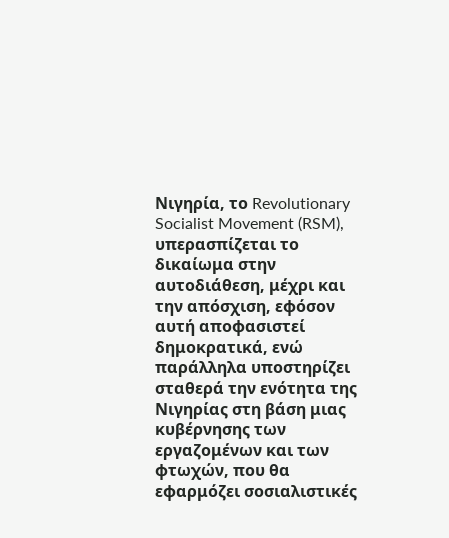Νιγηρία, το Revolutionary Socialist Movement (RSM), υπερασπίζεται το δικαίωμα στην αυτοδιάθεση, μέχρι και την απόσχιση, εφόσον αυτή αποφασιστεί δημοκρατικά, ενώ παράλληλα υποστηρίζει σταθερά την ενότητα της Νιγηρίας στη βάση μιας κυβέρνησης των εργαζομένων και των φτωχών, που θα εφαρμόζει σοσιαλιστικές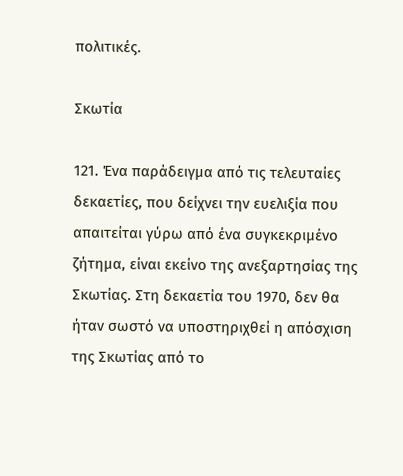πολιτικές.

Σκωτία

121. Ένα παράδειγμα από τις τελευταίες δεκαετίες, που δείχνει την ευελιξία που απαιτείται γύρω από ένα συγκεκριμένο ζήτημα, είναι εκείνο της ανεξαρτησίας της Σκωτίας. Στη δεκαετία του 1970, δεν θα ήταν σωστό να υποστηριχθεί η απόσχιση της Σκωτίας από το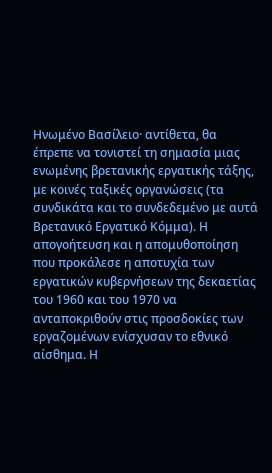Ηνωμένο Βασίλειο· αντίθετα, θα έπρεπε να τονιστεί τη σημασία μιας ενωμένης βρετανικής εργατικής τάξης, με κοινές ταξικές οργανώσεις (τα συνδικάτα και το συνδεδεμένο με αυτά Βρετανικό Εργατικό Κόμμα). Η απογοήτευση και η απομυθοποίηση που προκάλεσε η αποτυχία των εργατικών κυβερνήσεων της δεκαετίας του 1960 και του 1970 να ανταποκριθούν στις προσδοκίες των εργαζομένων ενίσχυσαν το εθνικό αίσθημα. Η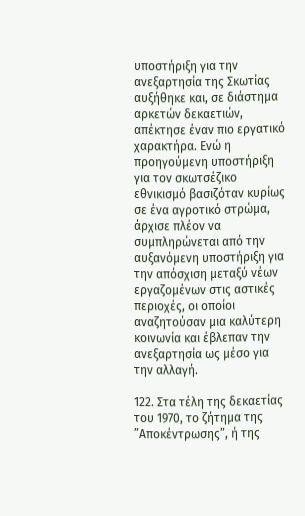υποστήριξη για την ανεξαρτησία της Σκωτίας αυξήθηκε και, σε διάστημα αρκετών δεκαετιών, απέκτησε έναν πιο εργατικό χαρακτήρα. Ενώ η προηγούμενη υποστήριξη για τον σκωτσέζικο εθνικισμό βασιζόταν κυρίως σε ένα αγροτικό στρώμα, άρχισε πλέον να συμπληρώνεται από την αυξανόμενη υποστήριξη για την απόσχιση μεταξύ νέων εργαζομένων στις αστικές περιοχές, οι οποίοι αναζητούσαν μια καλύτερη κοινωνία και έβλεπαν την ανεξαρτησία ως μέσο για την αλλαγή.

122. Στα τέλη της δεκαετίας του 1970, το ζήτημα της ”Αποκέντρωσης”, ή της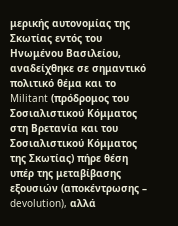μερικής αυτονομίας της Σκωτίας εντός του Ηνωμένου Βασιλείου, αναδείχθηκε σε σημαντικό πολιτικό θέμα και το Militant (πρόδρομος του Σοσιαλιστικού Κόμματος στη Βρετανία και του Σοσιαλιστικού Κόμματος της Σκωτίας) πήρε θέση υπέρ της μεταβίβασης εξουσιών (αποκέντρωσης – devolution), αλλά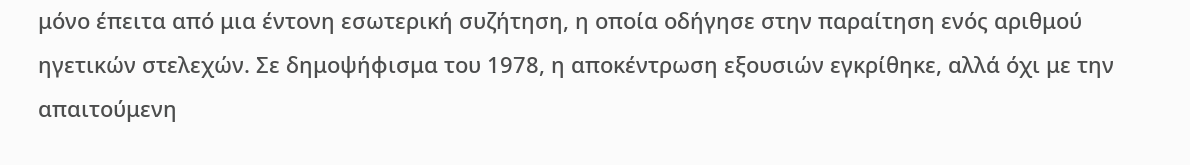μόνο έπειτα από μια έντονη εσωτερική συζήτηση, η οποία οδήγησε στην παραίτηση ενός αριθμού ηγετικών στελεχών. Σε δημοψήφισμα του 1978, η αποκέντρωση εξουσιών εγκρίθηκε, αλλά όχι με την απαιτούμενη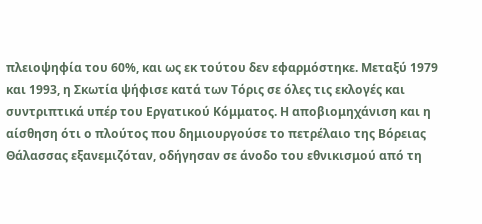πλειοψηφία του 60%, και ως εκ τούτου δεν εφαρμόστηκε. Μεταξύ 1979 και 1993, η Σκωτία ψήφισε κατά των Τόρις σε όλες τις εκλογές και συντριπτικά υπέρ του Εργατικού Κόμματος. Η αποβιομηχάνιση και η αίσθηση ότι ο πλούτος που δημιουργούσε το πετρέλαιο της Βόρειας Θάλασσας εξανεμιζόταν, οδήγησαν σε άνοδο του εθνικισμού από τη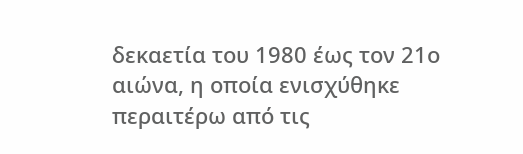δεκαετία του 1980 έως τον 21ο αιώνα, η οποία ενισχύθηκε περαιτέρω από τις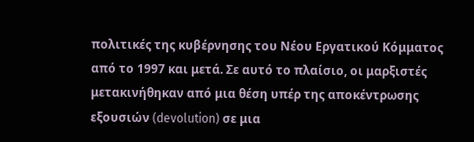πολιτικές της κυβέρνησης του Νέου Εργατικού Κόμματος από το 1997 και μετά. Σε αυτό το πλαίσιο, οι μαρξιστές μετακινήθηκαν από μια θέση υπέρ της αποκέντρωσης εξουσιών (devolution) σε μια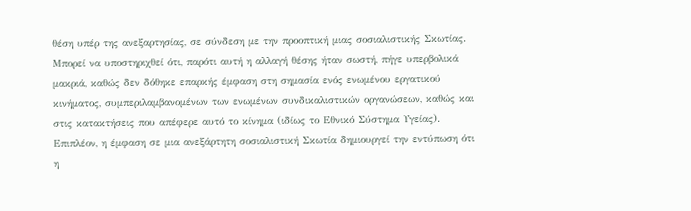θέση υπέρ της ανεξαρτησίας, σε σύνδεση με την προοπτική μιας σοσιαλιστικής Σκωτίας. Μπορεί να υποστηριχθεί ότι, παρότι αυτή η αλλαγή θέσης ήταν σωστή, πήγε υπερβολικά μακριά, καθώς δεν δόθηκε επαρκής έμφαση στη σημασία ενός ενωμένου εργατικού κινήματος, συμπεριλαμβανομένων των ενωμένων συνδικαλιστικών οργανώσεων, καθώς και στις κατακτήσεις που απέφερε αυτό το κίνημα (ιδίως το Εθνικό Σύστημα Υγείας). Επιπλέον, η έμφαση σε μια ανεξάρτητη σοσιαλιστική Σκωτία δημιουργεί την εντύπωση ότι η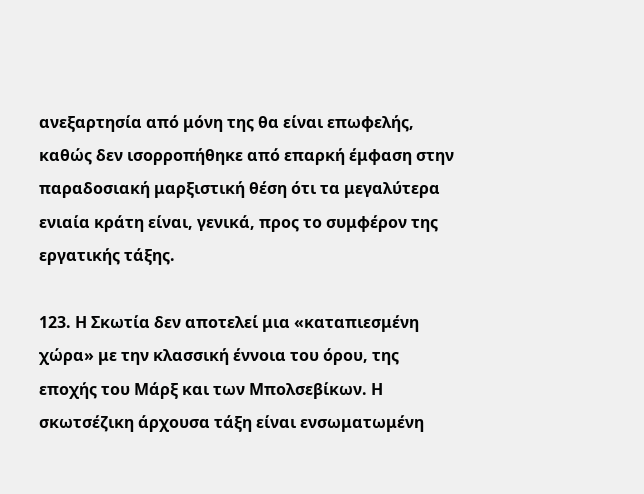ανεξαρτησία από μόνη της θα είναι επωφελής, καθώς δεν ισορροπήθηκε από επαρκή έμφαση στην παραδοσιακή μαρξιστική θέση ότι τα μεγαλύτερα ενιαία κράτη είναι, γενικά, προς το συμφέρον της εργατικής τάξης.

123. Η Σκωτία δεν αποτελεί μια «καταπιεσμένη χώρα» με την κλασσική έννοια του όρου, της εποχής του Μάρξ και των Μπολσεβίκων. Η σκωτσέζικη άρχουσα τάξη είναι ενσωματωμένη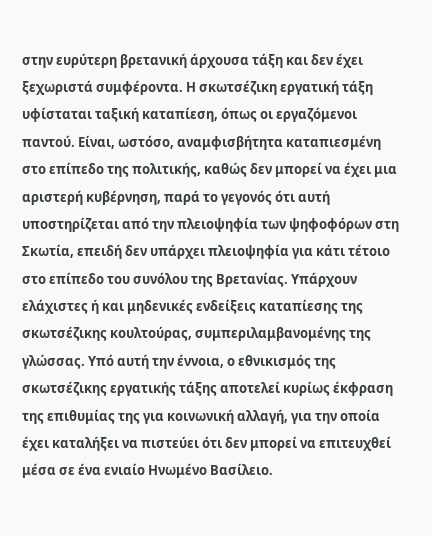στην ευρύτερη βρετανική άρχουσα τάξη και δεν έχει ξεχωριστά συμφέροντα. Η σκωτσέζικη εργατική τάξη υφίσταται ταξική καταπίεση, όπως οι εργαζόμενοι παντού. Είναι, ωστόσο, αναμφισβήτητα καταπιεσμένη στο επίπεδο της πολιτικής, καθώς δεν μπορεί να έχει μια αριστερή κυβέρνηση, παρά το γεγονός ότι αυτή υποστηρίζεται από την πλειοψηφία των ψηφοφόρων στη Σκωτία, επειδή δεν υπάρχει πλειοψηφία για κάτι τέτοιο στο επίπεδο του συνόλου της Βρετανίας. Υπάρχουν ελάχιστες ή και μηδενικές ενδείξεις καταπίεσης της σκωτσέζικης κουλτούρας, συμπεριλαμβανομένης της γλώσσας. Υπό αυτή την έννοια, ο εθνικισμός της σκωτσέζικης εργατικής τάξης αποτελεί κυρίως έκφραση της επιθυμίας της για κοινωνική αλλαγή, για την οποία έχει καταλήξει να πιστεύει ότι δεν μπορεί να επιτευχθεί μέσα σε ένα ενιαίο Ηνωμένο Βασίλειο.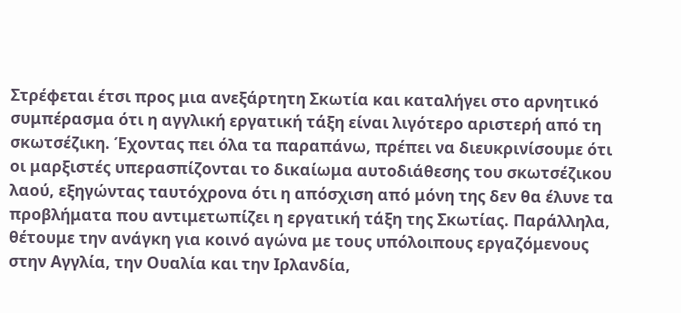Στρέφεται έτσι προς μια ανεξάρτητη Σκωτία και καταλήγει στο αρνητικό συμπέρασμα ότι η αγγλική εργατική τάξη είναι λιγότερο αριστερή από τη σκωτσέζικη. Έχοντας πει όλα τα παραπάνω, πρέπει να διευκρινίσουμε ότι οι μαρξιστές υπερασπίζονται το δικαίωμα αυτοδιάθεσης του σκωτσέζικου λαού, εξηγώντας ταυτόχρονα ότι η απόσχιση από μόνη της δεν θα έλυνε τα προβλήματα που αντιμετωπίζει η εργατική τάξη της Σκωτίας. Παράλληλα, θέτουμε την ανάγκη για κοινό αγώνα με τους υπόλοιπους εργαζόμενους στην Αγγλία, την Ουαλία και την Ιρλανδία,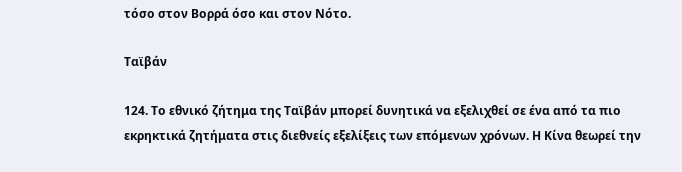τόσο στον Βορρά όσο και στον Νότο.

Ταϊβάν

124. Το εθνικό ζήτημα της Ταϊβάν μπορεί δυνητικά να εξελιχθεί σε ένα από τα πιο εκρηκτικά ζητήματα στις διεθνείς εξελίξεις των επόμενων χρόνων. Η Κίνα θεωρεί την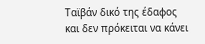Ταϊβάν δικό της έδαφος και δεν πρόκειται να κάνει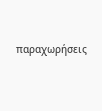παραχωρήσεις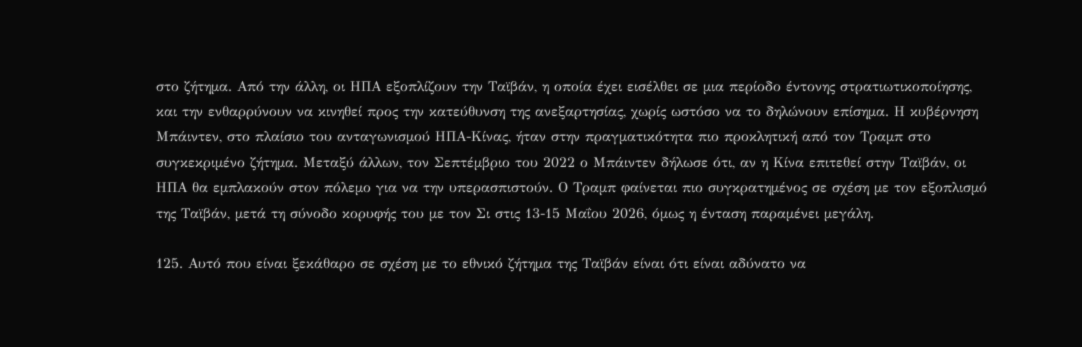στο ζήτημα. Από την άλλη, οι ΗΠΑ εξοπλίζουν την Ταϊβάν, η οποία έχει εισέλθει σε μια περίοδο έντονης στρατιωτικοποίησης, και την ενθαρρύνουν να κινηθεί προς την κατεύθυνση της ανεξαρτησίας, χωρίς ωστόσο να το δηλώνουν επίσημα. Η κυβέρνηση Μπάιντεν, στο πλαίσιο του ανταγωνισμού ΗΠΑ-Κίνας, ήταν στην πραγματικότητα πιο προκλητική από τον Τραμπ στο συγκεκριμένο ζήτημα. Μεταξύ άλλων, τον Σεπτέμβριο του 2022 ο Μπάιντεν δήλωσε ότι, αν η Κίνα επιτεθεί στην Ταϊβάν, οι ΗΠΑ θα εμπλακούν στον πόλεμο για να την υπερασπιστούν. Ο Τραμπ φαίνεται πιο συγκρατημένος σε σχέση με τον εξοπλισμό της Ταϊβάν, μετά τη σύνοδο κορυφής του με τον Σι στις 13-15 Μαΐου 2026, όμως η ένταση παραμένει μεγάλη.

125. Αυτό που είναι ξεκάθαρο σε σχέση με το εθνικό ζήτημα της Ταϊβάν είναι ότι είναι αδύνατο να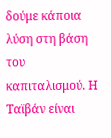δούμε κάποια λύση στη βάση του καπιταλισμού. Η Ταϊβάν είναι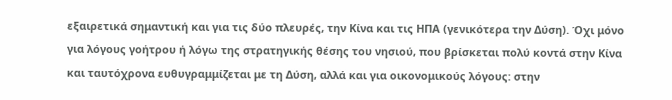εξαιρετικά σημαντική και για τις δύο πλευρές, την Κίνα και τις ΗΠΑ (γενικότερα την Δύση). Όχι μόνο για λόγους γοήτρου ή λόγω της στρατηγικής θέσης του νησιού, που βρίσκεται πολύ κοντά στην Κίνα και ταυτόχρονα ευθυγραμμίζεται με τη Δύση, αλλά και για οικονομικούς λόγους: στην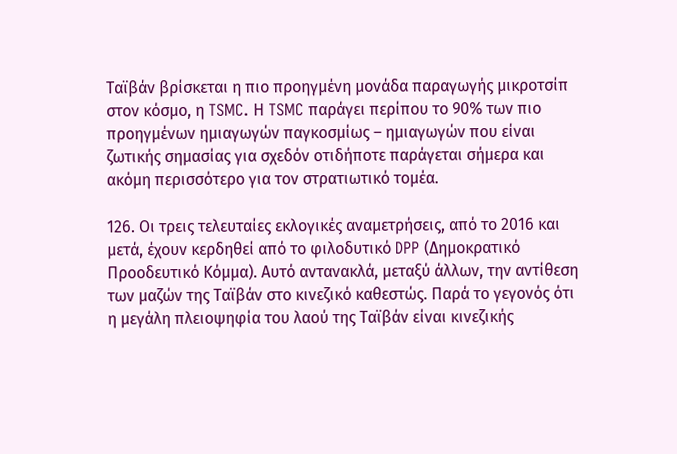Ταϊβάν βρίσκεται η πιο προηγμένη μονάδα παραγωγής μικροτσίπ στον κόσμο, η TSMC. Η TSMC παράγει περίπου το 90% των πιο προηγμένων ημιαγωγών παγκοσμίως – ημιαγωγών που είναι ζωτικής σημασίας για σχεδόν οτιδήποτε παράγεται σήμερα και ακόμη περισσότερο για τον στρατιωτικό τομέα.

126. Οι τρεις τελευταίες εκλογικές αναμετρήσεις, από το 2016 και μετά, έχουν κερδηθεί από το φιλοδυτικό DPP (Δημοκρατικό Προοδευτικό Κόμμα). Αυτό αντανακλά, μεταξύ άλλων, την αντίθεση των μαζών της Ταϊβάν στο κινεζικό καθεστώς. Παρά το γεγονός ότι η μεγάλη πλειοψηφία του λαού της Ταϊβάν είναι κινεζικής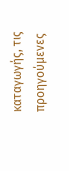καταγωγής, τις προηγούμενες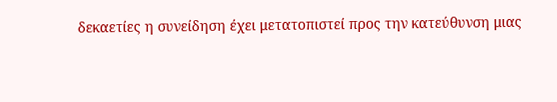δεκαετίες η συνείδηση έχει μετατοπιστεί προς την κατεύθυνση μιας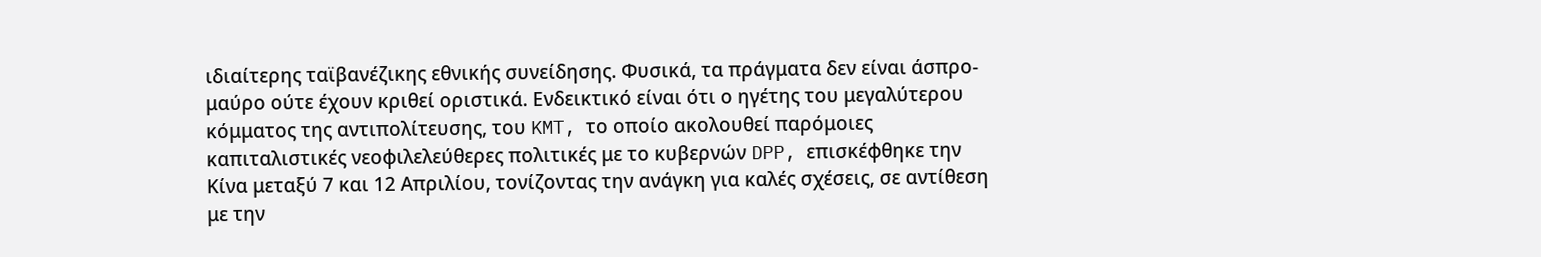ιδιαίτερης ταϊβανέζικης εθνικής συνείδησης. Φυσικά, τα πράγματα δεν είναι άσπρο-μαύρο ούτε έχουν κριθεί οριστικά. Ενδεικτικό είναι ότι ο ηγέτης του μεγαλύτερου κόμματος της αντιπολίτευσης, του KMT, το οποίο ακολουθεί παρόμοιες καπιταλιστικές νεοφιλελεύθερες πολιτικές με το κυβερνών DPP, επισκέφθηκε την Κίνα μεταξύ 7 και 12 Απριλίου, τονίζοντας την ανάγκη για καλές σχέσεις, σε αντίθεση με την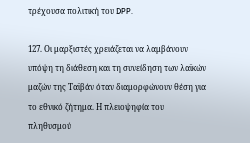τρέχουσα πολιτική του DPP.

127. Οι μαρξιστές χρειάζεται να λαμβάνουν υπόψη τη διάθεση και τη συνείδηση των λαϊκών μαζών της Ταϊβάν όταν διαμορφώνουν θέση για το εθνικό ζήτημα. Η πλειοψηφία του πληθυσμού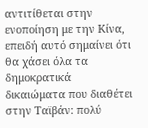αντιτίθεται στην ενοποίηση με την Κίνα, επειδή αυτό σημαίνει ότι θα χάσει όλα τα δημοκρατικά δικαιώματα που διαθέτει στην Ταϊβάν: πολύ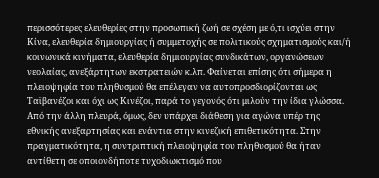περισσότερες ελευθερίες στην προσωπική ζωή σε σχέση με ό,τι ισχύει στην Κίνα, ελευθερία δημιουργίας ή συμμετοχής σε πολιτικούς σχηματισμούς και/ή κοινωνικά κινήματα, ελευθερία δημιουργίας συνδικάτων, οργανώσεων νεολαίας, ανεξάρτητων εκστρατειών κ.λπ. Φαίνεται επίσης ότι σήμερα η πλειοψηφία του πληθυσμού θα επέλεγαν να αυτοπροσδιορίζονται ως Ταϊβανέζοι και όχι ως Κινέζοι, παρά το γεγονός ότι μιλούν την ίδια γλώσσα. Από την άλλη πλευρά, όμως, δεν υπάρχει διάθεση για αγώνα υπέρ της εθνικής ανεξαρτησίας και ενάντια στην κινεζική επιθετικότητα. Στην πραγματικότητα, η συντριπτική πλειοψηφία του πληθυσμού θα ήταν αντίθετη σε οποιονδήποτε τυχοδιωκτισμό που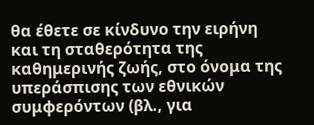θα έθετε σε κίνδυνο την ειρήνη και τη σταθερότητα της καθημερινής ζωής, στο όνομα της υπεράσπισης των εθνικών συμφερόντων (βλ., για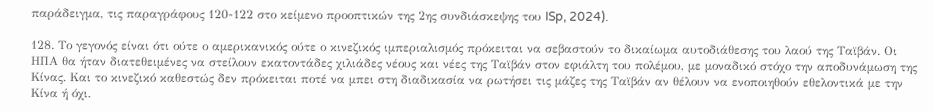παράδειγμα, τις παραγράφους 120-122 στο κείμενο προοπτικών της 2ης συνδιάσκεψης του ISp, 2024).

128. Το γεγονός είναι ότι ούτε ο αμερικανικός ούτε ο κινεζικός ιμπεριαλισμός πρόκειται να σεβαστούν το δικαίωμα αυτοδιάθεσης του λαού της Ταϊβάν. Οι ΗΠΑ θα ήταν διατεθειμένες να στείλουν εκατοντάδες χιλιάδες νέους και νέες της Ταϊβάν στον εφιάλτη του πολέμου, με μοναδικό στόχο την αποδυνάμωση της Κίνας. Και το κινεζικό καθεστώς δεν πρόκειται ποτέ να μπει στη διαδικασία να ρωτήσει τις μάζες της Ταϊβάν αν θέλουν να ενοποιηθούν εθελοντικά με την Κίνα ή όχι.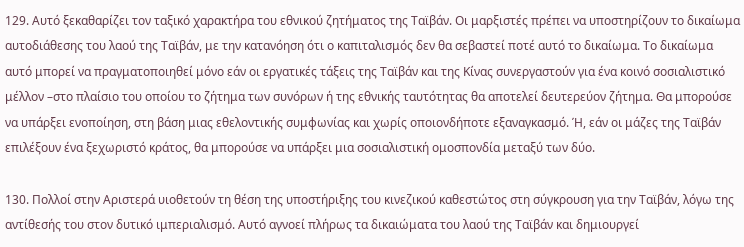129. Αυτό ξεκαθαρίζει τον ταξικό χαρακτήρα του εθνικού ζητήματος της Ταϊβάν. Οι μαρξιστές πρέπει να υποστηρίζουν το δικαίωμα αυτοδιάθεσης του λαού της Ταϊβάν, με την κατανόηση ότι ο καπιταλισμός δεν θα σεβαστεί ποτέ αυτό το δικαίωμα. Το δικαίωμα αυτό μπορεί να πραγματοποιηθεί μόνο εάν οι εργατικές τάξεις της Ταϊβάν και της Κίνας συνεργαστούν για ένα κοινό σοσιαλιστικό μέλλον –στο πλαίσιο του οποίου το ζήτημα των συνόρων ή της εθνικής ταυτότητας θα αποτελεί δευτερεύον ζήτημα. Θα μπορούσε να υπάρξει ενοποίηση, στη βάση μιας εθελοντικής συμφωνίας και χωρίς οποιονδήποτε εξαναγκασμό. Ή, εάν οι μάζες της Ταϊβάν επιλέξουν ένα ξεχωριστό κράτος, θα μπορούσε να υπάρξει μια σοσιαλιστική ομοσπονδία μεταξύ των δύο.

130. Πολλοί στην Αριστερά υιοθετούν τη θέση της υποστήριξης του κινεζικού καθεστώτος στη σύγκρουση για την Ταϊβάν, λόγω της αντίθεσής του στον δυτικό ιμπεριαλισμό. Αυτό αγνοεί πλήρως τα δικαιώματα του λαού της Ταϊβάν και δημιουργεί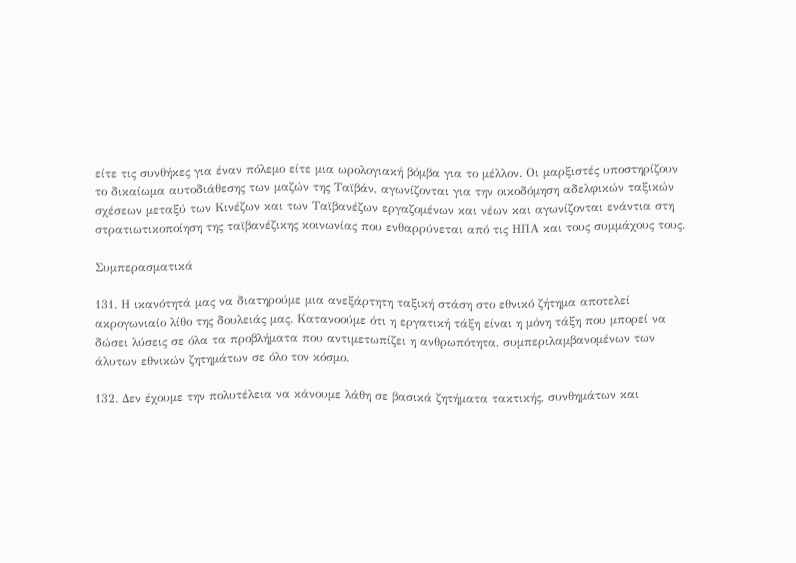είτε τις συνθήκες για έναν πόλεμο είτε μια ωρολογιακή βόμβα για το μέλλον. Οι μαρξιστές υποστηρίζουν το δικαίωμα αυτοδιάθεσης των μαζών της Ταϊβάν, αγωνίζονται για την οικοδόμηση αδελφικών ταξικών σχέσεων μεταξύ των Κινέζων και των Ταϊβανέζων εργαζομένων και νέων και αγωνίζονται ενάντια στη στρατιωτικοποίηση της ταϊβανέζικης κοινωνίας που ενθαρρύνεται από τις ΗΠΑ και τους συμμάχους τους.

Συμπερασματικά

131. Η ικανότητά μας να διατηρούμε μια ανεξάρτητη ταξική στάση στο εθνικό ζήτημα αποτελεί ακρογωνιαίο λίθο της δουλειάς μας. Κατανοούμε ότι η εργατική τάξη είναι η μόνη τάξη που μπορεί να δώσει λύσεις σε όλα τα προβλήματα που αντιμετωπίζει η ανθρωπότητα, συμπεριλαμβανομένων των άλυτων εθνικών ζητημάτων σε όλο τον κόσμο.

132. Δεν έχουμε την πολυτέλεια να κάνουμε λάθη σε βασικά ζητήματα τακτικής, συνθημάτων και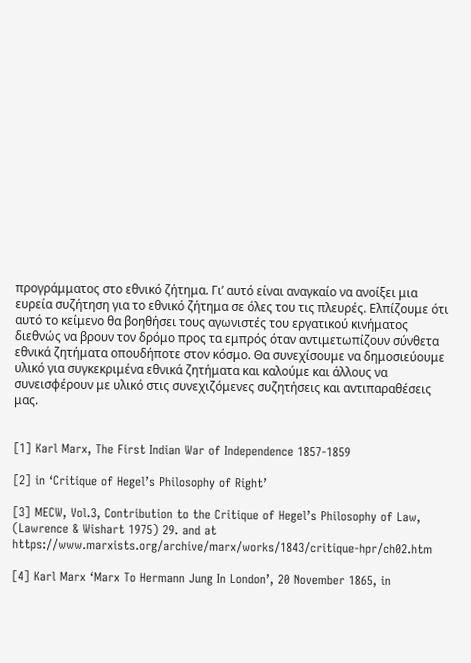προγράμματος στο εθνικό ζήτημα. Γι’ αυτό είναι αναγκαίο να ανοίξει μια ευρεία συζήτηση για το εθνικό ζήτημα σε όλες του τις πλευρές. Ελπίζουμε ότι αυτό το κείμενο θα βοηθήσει τους αγωνιστές του εργατικού κινήματος διεθνώς να βρουν τον δρόμο προς τα εμπρός όταν αντιμετωπίζουν σύνθετα εθνικά ζητήματα οπουδήποτε στον κόσμο. Θα συνεχίσουμε να δημοσιεύουμε υλικό για συγκεκριμένα εθνικά ζητήματα και καλούμε και άλλους να συνεισφέρουν με υλικό στις συνεχιζόμενες συζητήσεις και αντιπαραθέσεις μας.


[1] Karl Marx, The First Indian War of Independence 1857-1859

[2] in ‘Critique of Hegel’s Philosophy of Right’

[3] MECW, Vol.3, Contribution to the Critique of Hegel’s Philosophy of Law,  (Lawrence & Wishart 1975) 29. and at  https://www.marxists.org/archive/marx/works/1843/critique-hpr/ch02.htm

[4] Karl Marx ‘Marx To Hermann Jung In London’, 20 November 1865, in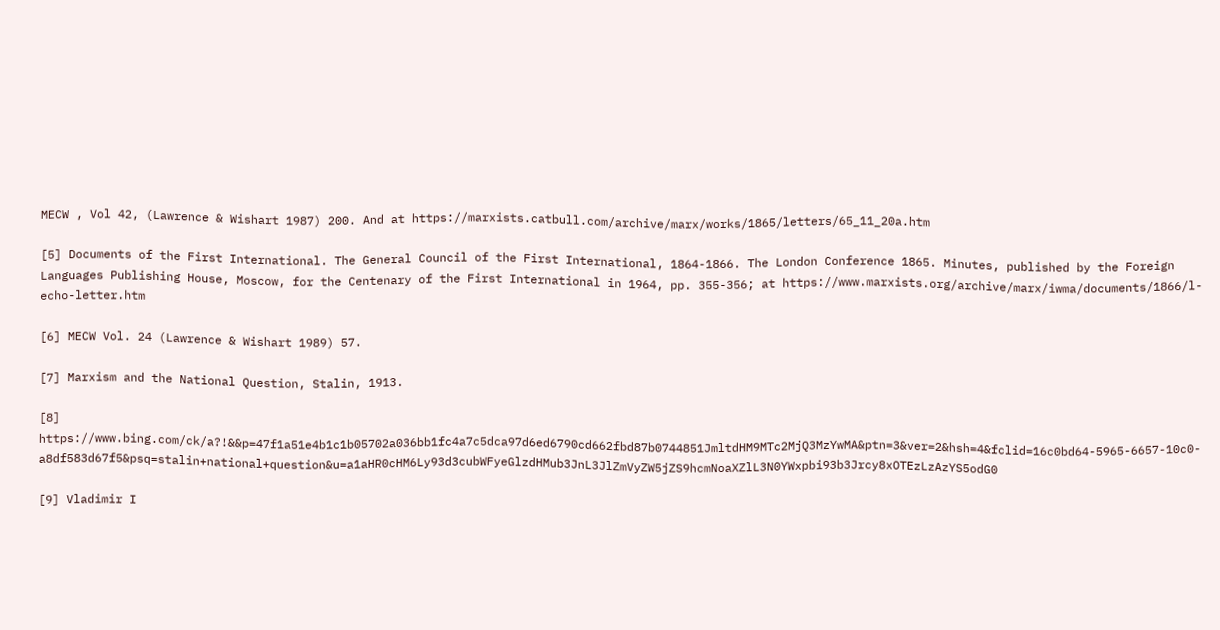MECW , Vol 42, (Lawrence & Wishart 1987) 200. And at https://marxists.catbull.com/archive/marx/works/1865/letters/65_11_20a.htm

[5] Documents of the First International. The General Council of the First International, 1864-1866. The London Conference 1865. Minutes, published by the Foreign Languages Publishing House, Moscow, for the Centenary of the First International in 1964, pp. 355-356; at https://www.marxists.org/archive/marx/iwma/documents/1866/l-echo-letter.htm

[6] MECW Vol. 24 (Lawrence & Wishart 1989) 57.

[7] Marxism and the National Question, Stalin, 1913.

[8] https://www.bing.com/ck/a?!&&p=47f1a51e4b1c1b05702a036bb1fc4a7c5dca97d6ed6790cd662fbd87b0744851JmltdHM9MTc2MjQ3MzYwMA&ptn=3&ver=2&hsh=4&fclid=16c0bd64-5965-6657-10c0-a8df583d67f5&psq=stalin+national+question&u=a1aHR0cHM6Ly93d3cubWFyeGlzdHMub3JnL3JlZmVyZW5jZS9hcmNoaXZlL3N0YWxpbi93b3Jrcy8xOTEzLzAzYS5odG0

[9] Vladimir I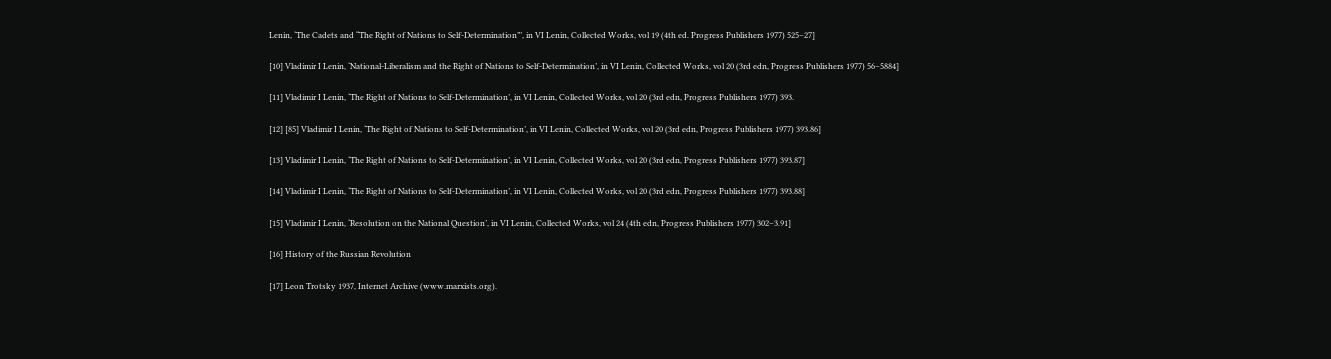Lenin, ‘The Cadets and “The Right of Nations to Self-Determination”’, in VI Lenin, Collected Works, vol 19 (4th ed. Progress Publishers 1977) 525–27]

[10] Vladimir I Lenin, ‘National-Liberalism and the Right of Nations to Self-Determination’, in VI Lenin, Collected Works, vol 20 (3rd edn, Progress Publishers 1977) 56–5884]

[11] Vladimir I Lenin, ‘The Right of Nations to Self-Determination’, in VI Lenin, Collected Works, vol 20 (3rd edn, Progress Publishers 1977) 393.

[12] [85] Vladimir I Lenin, ‘The Right of Nations to Self-Determination’, in VI Lenin, Collected Works, vol 20 (3rd edn, Progress Publishers 1977) 393.86]

[13] Vladimir I Lenin, ‘The Right of Nations to Self-Determination’, in VI Lenin, Collected Works, vol 20 (3rd edn, Progress Publishers 1977) 393.87]

[14] Vladimir I Lenin, ‘The Right of Nations to Self-Determination’, in VI Lenin, Collected Works, vol 20 (3rd edn, Progress Publishers 1977) 393.88]

[15] Vladimir I Lenin, ‘Resolution on the National Question’, in VI Lenin, Collected Works, vol 24 (4th edn, Progress Publishers 1977) 302–3.91]

[16] History of the Russian Revolution

[17] Leon Trotsky 1937, Internet Archive (www.marxists.org).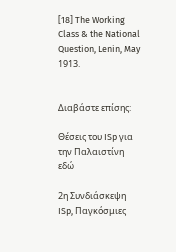[18] The Working Class & the National Question, Lenin, May 1913.


Διαβάστε επίσης:

Θέσεις του ISp για την Παλαιστίνη εδώ

2η Συνδιάσκεψη ISp, Παγκόσμιες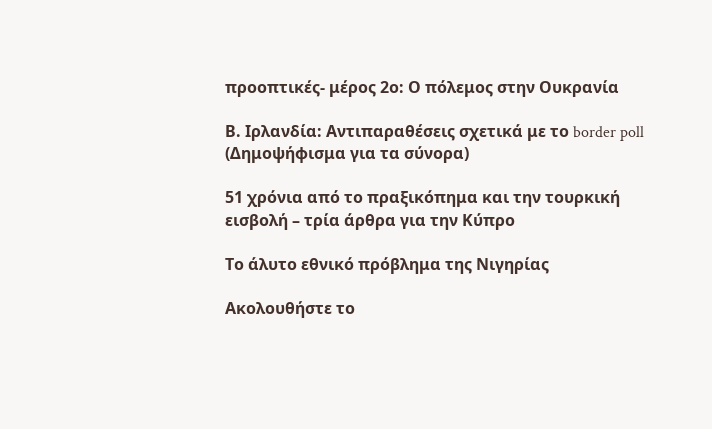προοπτικές- μέρος 2ο: Ο πόλεμος στην Ουκρανία

Β. Ιρλανδία: Αντιπαραθέσεις σχετικά με το border poll (Δημοψήφισμα για τα σύνορα)

51 χρόνια από το πραξικόπημα και την τουρκική εισβολή – τρία άρθρα για την Κύπρο

Το άλυτο εθνικό πρόβλημα της Νιγηρίας

Ακολουθήστε το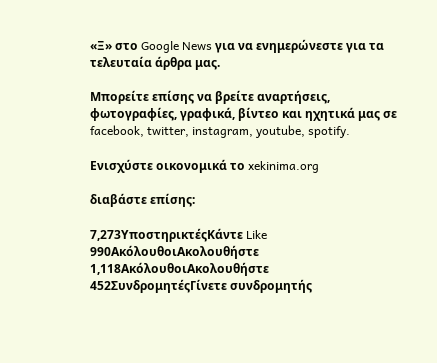«Ξ» στο Google News για να ενημερώνεστε για τα τελευταία άρθρα μας.

Μπορείτε επίσης να βρείτε αναρτήσεις, φωτογραφίες, γραφικά, βίντεο και ηχητικά μας σε facebook, twitter, instagram, youtube, spotify.

Ενισχύστε οικονομικά το xekinima.org

διαβάστε επίσης:

7,273ΥποστηρικτέςΚάντε Like
990ΑκόλουθοιΑκολουθήστε
1,118ΑκόλουθοιΑκολουθήστε
452ΣυνδρομητέςΓίνετε συνδρομητής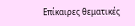Επίκαιρες θεματικές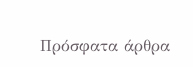Πρόσφατα άρθρα